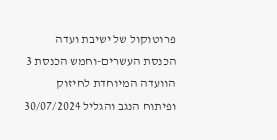פרוטוקול של ישיבת ועדה הכנסת העשרים-וחמש הכנסת 3 הוועדה המיוחדת לחיזוק ופיתוח הנגב והגליל 30/07/2024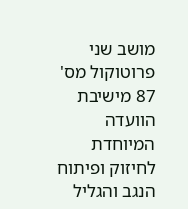מושב שני פרוטוקול מס' 87 מישיבת הוועדה המיוחדת לחיזוק ופיתוח הנגב והגליל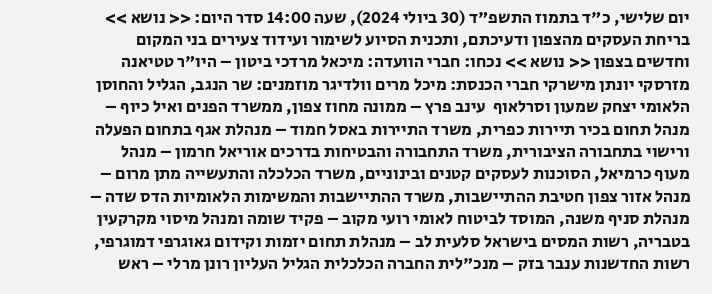יום שלישי, כ"ד בתמוז התשפ"ד (30 ביולי 2024), שעה 14:00 סדר היום: << נושא >> בריחת העסקים מהצפון ודעיכתם, ותכנית הסיוע לשימור ועידוד צעירים בני המקום וחדשים בצפון << נושא >> נכחו: חברי הוועדה: מיכאל מרדכי ביטון – היו"ר טטיאנה מזרסקי יונתן מישרקי חברי הכנסת: מיכל מרים וולדיגר מוזמנים: שר הנגב, הגליל והחוסן הלאומי יצחק שמעון וסרלאוף  עינב פרץ – ממונה מחוז צפון, ממשרד הפנים ואיל כיוף – מנהל תחום בכיר תיירות כפרית, משרד התיירות באסל חמוד – מנהלת אגף בתחום הפעלה ורישוי בתחבורה הציבורית, משרד התחבורה והבטיחות בדרכים אוריאל חרמון – מנהל מעוף כרמיאל, הסוכנות לעסקים קטנים ובינוניים, משרד הכלכלה והתעשייה מתן מרום – מנהל אזור צפון חטיבת ההתיישבות, משרד ההתיישבות והמשימות הלאומיות הדס שדה – מנהלת סניף משנה, המוסד לביטוח לאומי רועי מקוב – פקיד שומה ומנהל מיסוי מקרקעין בטבריה, רשות המסים בישראל סלעית לב – מנהלת תחום יזמות וקידום גאוגרפי דמוגרפי, רשות החדשנות ענבר בזק – מנכ"לית החברה הכלכלית הגליל העליון רונן מרלי – ראש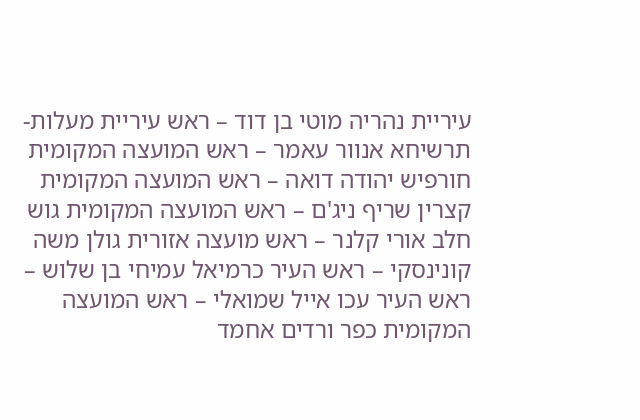עיריית נהריה מוטי בן דוד – ראש עיריית מעלות-תרשיחא אנוור עאמר – ראש המועצה המקומית חורפיש יהודה דואה – ראש המועצה המקומית קצרין שריף ניג'ם – ראש המועצה המקומית גוש חלב אורי קלנר – ראש מועצה אזורית גולן משה קונינסקי – ראש העיר כרמיאל עמיחי בן שלוש – ראש העיר עכו אייל שמואלי – ראש המועצה המקומית כפר ורדים אחמד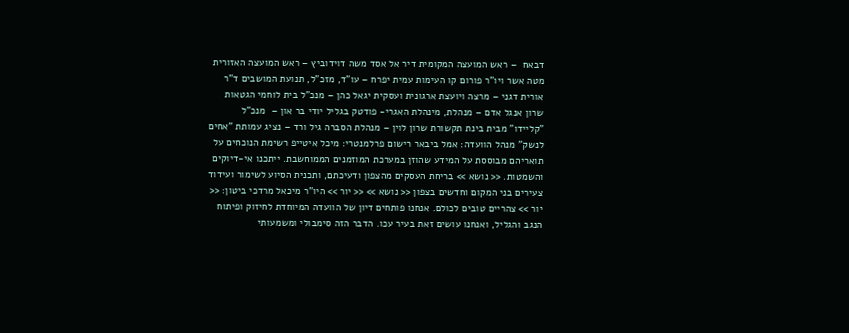דבאח  – ראש המועצה המקומית דיר אל אסד משה דוידוביץ – ראש המועצה האזורית מטה אשר ויו"ר פורום קו העימות עמית יפרח – עו"ד, מזכ"ל, תנועת המושבים ד"ר אורית דגני – מרצה ויועצת ארגונית ועסקית יגאל כהן – מנכ"ל בית לוחמי הגטאות שרון אנגל אדם – מנהלת, מינהלת האגרי- פודטק בגליל יודי בר און –  מנכ"ל "קליידו" מבית בינת תקשורת שרון לוין – מנהלת הסברה גיל ורד – נציג עמותת "אחים לנשק" מנהל הוועדה: אמל ביבאר רישום פרלמנטרי: מיכל איטייפ רשימת הנוכחים על תואריהם מבוססת על המידע שהוזן במערכת המוזמנים הממוחשבת. ייתכנו אי-דיוקים והשמטות. << נושא >> בריחת העסקים מהצפון ודעיכתם, ותכנית הסיוע לשימור ועידוד צעירים בני המקום וחדשים בצפון << נושא >> << יור >> היו"ר מיכאל מרדכי ביטון: << יור >> צהריים טובים לכולם. אנחנו פותחים דיון של הוועדה המיוחדת לחיזוק ופיתוח הנגב והגליל, ואנחנו עושים זאת בעיר עכו. הדבר הזה סימבולי ומשמעותי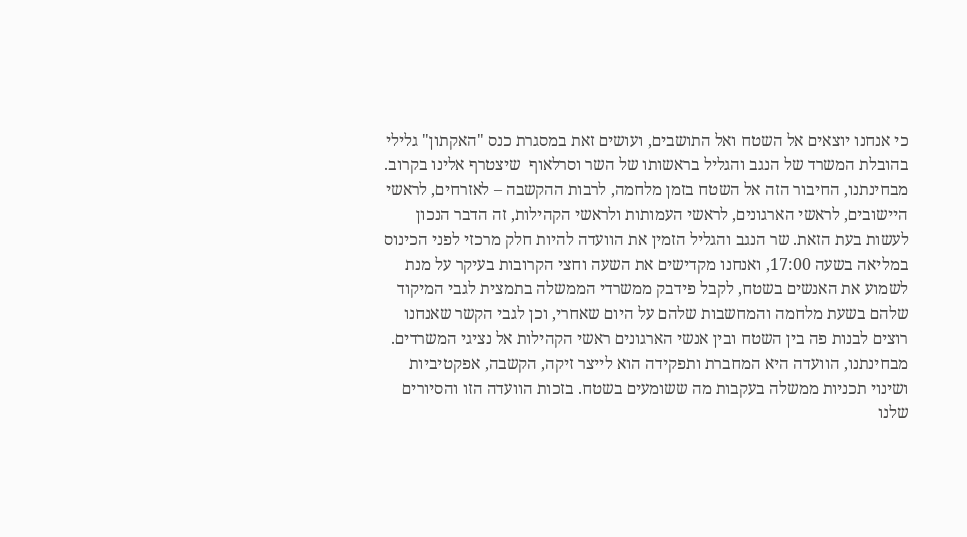כי אנחנו יוצאים אל השטח ואל התושבים, ועושים זאת במסגרת כנס "האקתון" גלילי בהובלת המשרד של הנגב והגליל בראשותו של השר וסרלאוף  שיצטרף אלינו בקרוב. מבחינתנו, החיבור הזה אל השטח בזמן מלחמה, לרבות ההקשבה – לאזרחים, לראשי היישובים, לראשי הארגונים, לראשי העמותות ולראשי הקהילות, זה הדבר הנכון לעשות בעת הזאת. שר הנגב והגליל הזמין את הוועדה להיות חלק מרכזי לפני הכינוס במליאה בשעה 17:00, ואנחנו מקדישים את השעה וחצי הקרובות בעיקר על מנת לשמוע את האנשים בשטח, לקבל פידבק ממשרדי הממשלה בתמצית לגבי המיקוד שלהם בשעת מלחמה והמחשבות שלהם על היום שאחרי, וכן לגבי הקשר שאנחנו רוצים לבנות פה בין השטח ובין אנשי הארגונים ראשי הקהילות אל נציגי המשרדים. מבחינתנו, הוועדה היא המחברת ותפקידה הוא לייצר זיקה, הקשבה, אפקטיביות ושינוי תכניות ממשלה בעקבות מה ששומעים בשטח. בזכות הוועדה הזו והסיורים שלנו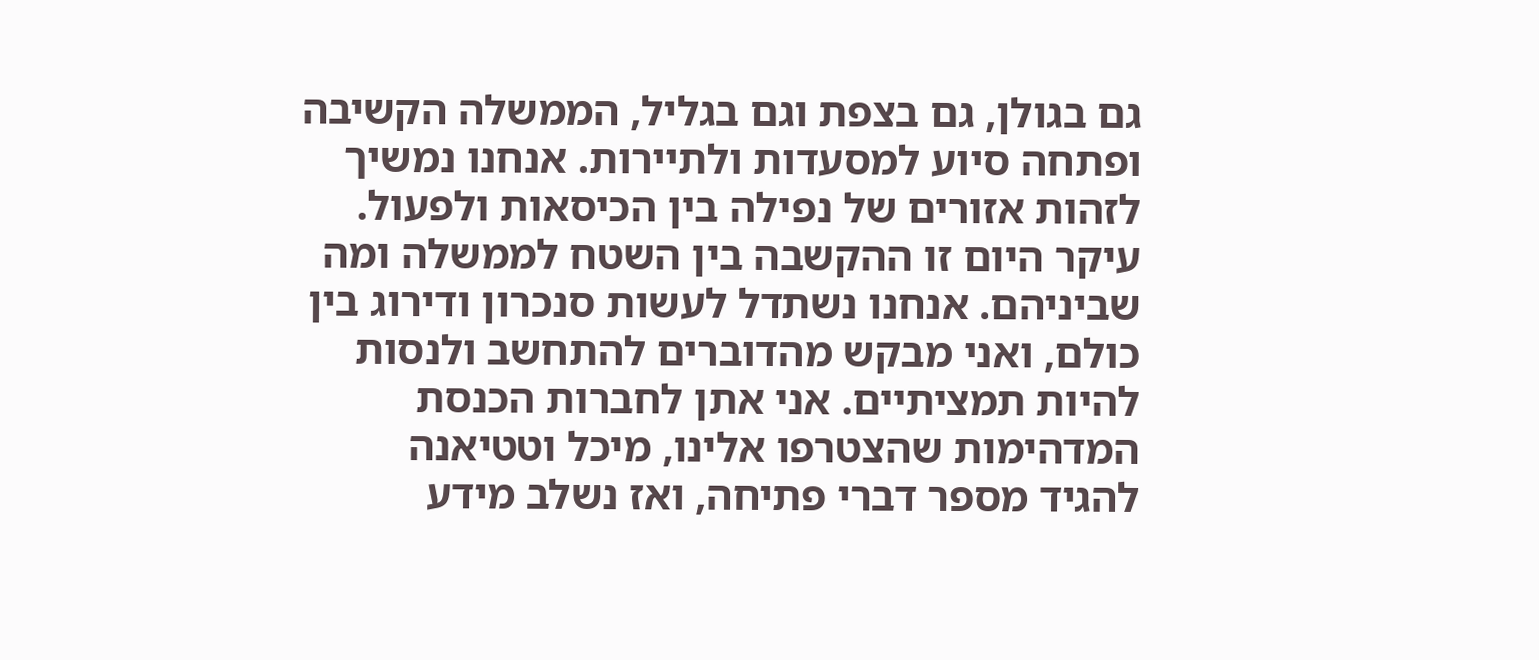גם בגולן, גם בצפת וגם בגליל, הממשלה הקשיבה ופתחה סיוע למסעדות ולתיירות. אנחנו נמשיך לזהות אזורים של נפילה בין הכיסאות ולפעול. עיקר היום זו ההקשבה בין השטח לממשלה ומה שביניהם. אנחנו נשתדל לעשות סנכרון ודירוג בין כולם, ואני מבקש מהדוברים להתחשב ולנסות להיות תמציתיים. אני אתן לחברות הכנסת המדהימות שהצטרפו אלינו, מיכל וטטיאנה להגיד מספר דברי פתיחה, ואז נשלב מידע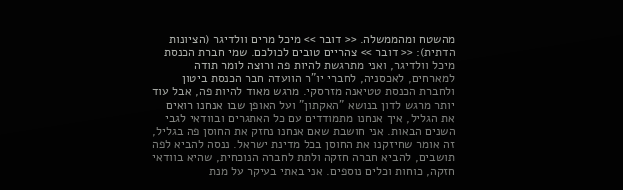מהשטח ומהממשלה. << דובר >> מיכל מרים וולדיגר (הציונות הדתית): << דובר >> צהריים טובים לכולכם. שמי חברת הכנסת מיכל וולדיגר, ואני מתרגשת להיות פה ורוצה לומר תודה למארחים, לאכסניה, לחברי יו"ר הוועדה חבר הכנסת ביטון ולחברת הכנסת טטיאנה מזרסקי. מרגש מאוד להיות פה, אבל עוד יותר מרגש לדון בנושא "האקתון" ועל האופן שבו אנחנו רואים את הגליל, איך אנחנו מתמודדים עם כל האתגרים ובוודאי לגבי השנים הבאות. אני חושבת שאם אנחנו נחזק את החוסן פה בגליל, זה אומר שחיזקנו את החוסן בכל מדינת ישראל. ננסה להביא לפה תושבים, להביא חברה חזקה ולתת לחברה הנוכחית, שהיא בוודאי חזקה, כוחות וכלים נוספים. אני באתי בעיקר על מנת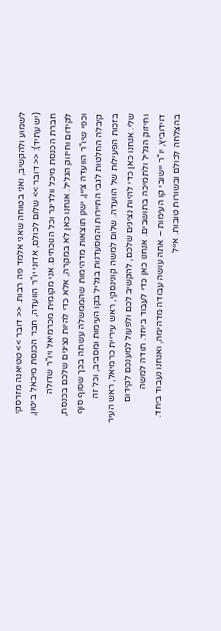לשמוע ולהקשיב, ואני בטוחה שאני אלמד פה רבות. << דובר >> טטיאנה מזרסקי (יש עתיד): << דובר >> שלום לכולם, אדוני יו"ר הוועדה, חבר הכנסת מיכאל ביטון, חברת הכנסת מיכל וולדיגר וכל הנוכחים. אני מקומית מכרמיאל ויו"ר שדולה לקידום וחיזוק הגליל. אנחנו כאן לא במקרה, אלא כדי להיות נציגים שלכם בכנסת, וכפי שיו"ר הוועדה ציין, ישנן תוצאות מדהימות שהממשלה עשתה בכך שסוף סוף קיבלה החלטות לגבי התיירות והמסעדנות בגליל בקו העימות ומסביב, וכל זה בזכות הפעילות של הוועדה. שלום למשה קונינסקי, ראש עיריית כרמיאל, ראש העיר שלי. אנחנו כאן כדי להיות נציגים שלכם, להקשיב לכם ולפעול למענכם לקידום וחיזוק הגליל ולתמיכה בתושבים. אנחנו כאן כדי לעבוד ביחד. תודה למשה דוידוביץ, יו"ר יישובי קו העימות – אתה עושה עבודה מדהימה, ואנחנו נעבוד ביחד. בהצלחה לכולם ובשורות טובות. אייל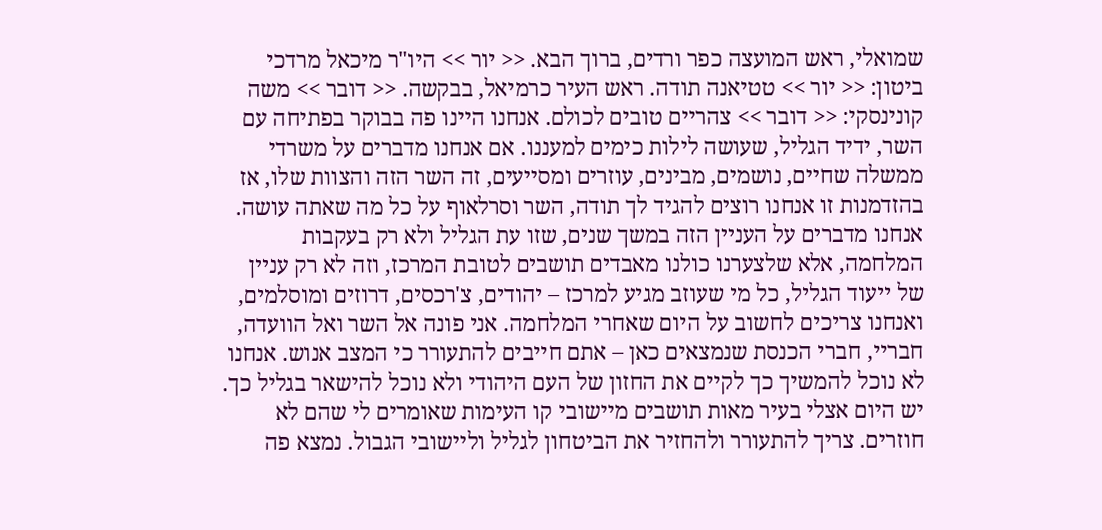שמואלי, ראש המועצה כפר ורדים, ברוך הבא. << יור >> היו"ר מיכאל מרדכי ביטון: << יור >> טטיאנה תודה. ראש העיר כרמיאל, בבקשה. << דובר >> משה קונינסקי: << דובר >> צהריים טובים לכולם. אנחנו היינו פה בבוקר בפתיחה עם השר, ידיד הגליל, שעושה לילות כימים למעננו. אם אנחנו מדברים על משרדי ממשלה שחיים, נושמים, מבינים, עוזרים ומסייעים, זה השר הזה והצוות שלו, אז בהזדמנות זו אנחנו רוצים להגיד לך תודה, השר וסרלאוף על כל מה שאתה עושה. אנחנו מדברים על העניין הזה במשך שנים, שזו עת הגליל ולא רק בעקבות המלחמה, אלא שלצערנו כולנו מאבדים תושבים לטובת המרכז, וזה לא רק עניין של ייעוד הגליל, כל מי שעוזב מגיע למרכז – יהודים, צ'רכסים, דרוזים ומוסלמים, ואנחנו צריכים לחשוב על היום שאחרי המלחמה. אני פונה אל השר ואל הוועדה, חבריי, חברי הכנסת שנמצאים כאן – אתם חייבים להתעורר כי המצב אנוש. אנחנו לא נוכל להמשיך כך לקיים את החזון של העם היהודי ולא נוכל להישאר בגליל כך. יש היום אצלי בעיר מאות תושבים מיישובי קו העימות שאומרים לי שהם לא חוזרים. צריך להתעורר ולהחזיר את הביטחון לגליל וליישובי הגבול. נמצא פה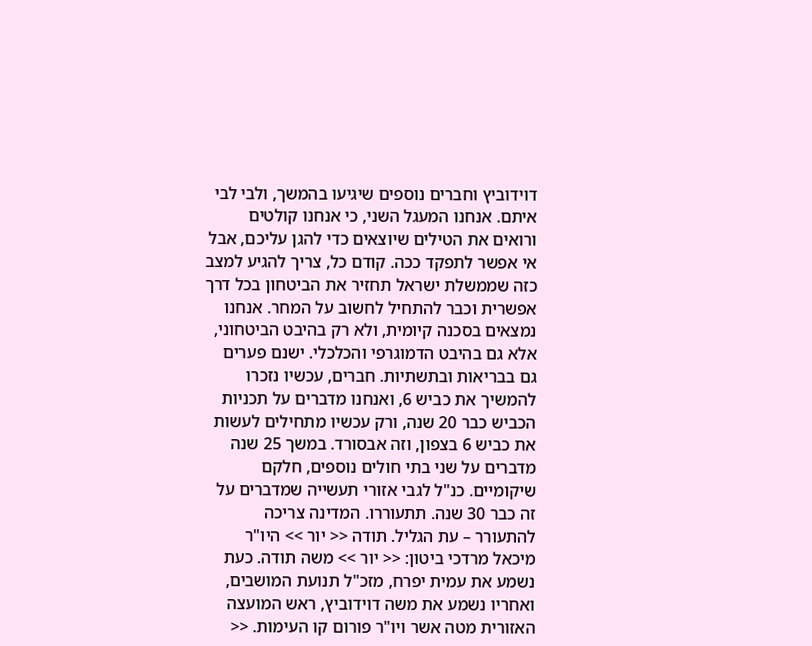דוידוביץ וחברים נוספים שיגיעו בהמשך, ולבי לבי איתם. אנחנו המעגל השני, כי אנחנו קולטים ורואים את הטילים שיוצאים כדי להגן עליכם, אבל אי אפשר לתפקד ככה. קודם כל, צריך להגיע למצב כזה שממשלת ישראל תחזיר את הביטחון בכל דרך אפשרית וכבר להתחיל לחשוב על המחר. אנחנו נמצאים בסכנה קיומית, ולא רק בהיבט הביטחוני, אלא גם בהיבט הדמוגרפי והכלכלי. ישנם פערים גם בבריאות ובתשתיות. חברים, עכשיו נזכרו להמשיך את כביש 6, ואנחנו מדברים על תכניות הכביש כבר 20 שנה, ורק עכשיו מתחילים לעשות את כביש 6 בצפון, וזה אבסורד. במשך 25 שנה מדברים על שני בתי חולים נוספים, חלקם שיקומיים. כנ"ל לגבי אזורי תעשייה שמדברים על זה כבר 30 שנה. תתעוררו. המדינה צריכה להתעורר – עת הגליל. תודה << יור >> היו"ר מיכאל מרדכי ביטון: << יור >> משה תודה. כעת נשמע את עמית יפרח, מזכ"ל תנועת המושבים, ואחריו נשמע את משה דוידוביץ, ראש המועצה האזורית מטה אשר ויו"ר פורום קו העימות. <<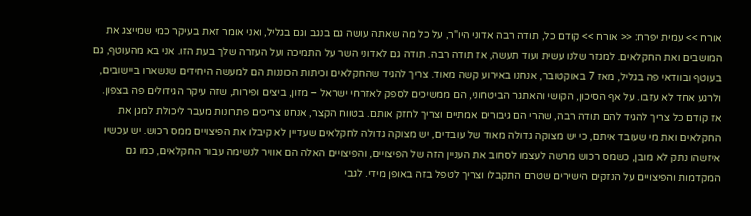אורח >> עמית יפרח: << אורח >> קודם כל, תודה רבה אדוני היו"ר, על כל מה שאתה עושה גם בנגב וגם בגליל, ואני אומר זאת בעיקר כמי שמייצג את המושבים ואת החקלאים. למגזר שלנו עשית ועוד תעשה, אז תודה רבה. תודה גם לאדוני השר על התמיכה ועל העזרה שלך בעת הזו. אני בא מהעוטף, גם בעוטף ובוודאי פה בגליל, מאז 7 באוקטובר, אנחנו באירוע קשה מאוד. צריך להגיד שהחקלאים וכיתות הכוננות הם למעשה היחידים שנשארו ביישובים, ולרגע אחד לא עזבו. על אף הסיכון, הקושי והאתגר הביטחוני, הם ממשיכים לספק לאזרחי ישראל – מזון, ביצים ופירות, שזה עיקר הגידולים פה בצפון. אז קודם כל צריך להגיד להם תודה רבה, שהרי הם גיבורים אמתיים וצריך לחזק אותם. בטווח הקצר, אנחנו צריכים פתרונות מעבר ליכולת למגן את החקלאים ואת מי שעובד איתם, כי יש מצוקה גדולה מאוד של עובדים, יש מצוקה גדולה לחקלאים שעדיין לא קיבלו את הפיצויים ממס רכוש. יש עכשיו איזשהו נתק לא מובן, כשמס רכוש מרשה לעצמו לסחוב את העניין הזה של הפיצויים, והפיצויים האלה הם אוויר לנשימה עבור החקלאים, כמו גם המקדמות והפיצויים על הנזקים הישירים שטרם התקבלו וצריך לטפל בזה באופן מידי. לגבי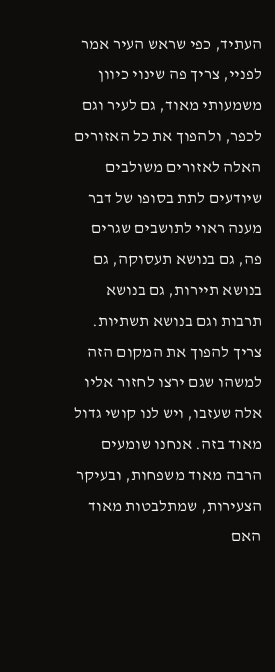העתיד, כפי שראש העיר אמר לפניי, צריך פה שינוי כיוון משמעותי מאוד, גם לעיר וגם לכפר, ולהפוך את כל האזורים האלה לאזורים משולבים שיודעים לתת בסופו של דבר מענה ראוי לתושבים שגרים פה, גם בנושא תעסוקה, גם בנושא תיירות, גם בנושא תרבות וגם בנושא תשתיות. צריך להפוך את המקום הזה למשהו שגם ירצו לחזור אליו אלה שעזבו, ויש לנו קושי גדול מאוד בזה. אנחנו שומעים הרבה מאוד משפחות, ובעיקר הצעירות, שמתלבטות מאוד האם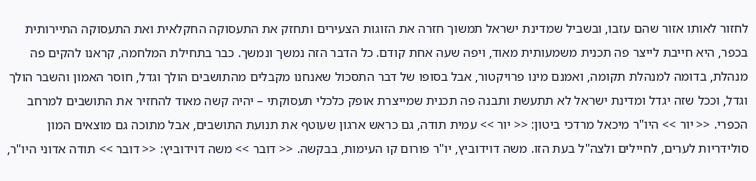לחזור לאותו אזור שהם עזבו, ובשביל שמדינת ישראל תמשוך חזרה את הזוגות הצעירים ותחזק את התעסוקה החקלאית ואת התעסוקה התיירותית בכפר, היא חייבת לייצר פה תכנית משמעותית מאוד, ויפה שעה אחת קודם. כל הדבר הזה נמשך ונמשך. כבר בתחילת המלחמה, קראנו להקים פה מנהלת, בדומה למנהלת תקומה, ואמנם מינו פרויקטור, אבל בסופו של דבר התסכול שאנחנו מקבלים מהתושבים הולך וגדל, חוסר האמון והשבר הולך וגדל, וככל שזה יגדל ומדינת ישראל לא תתעשת ותבנה פה תכנית שמייצרת אופק כלכלי תעסוקתי – יהיה קשה מאוד להחזיר את התושבים למרחב הכפרי. << יור >> היו"ר מיכאל מרדכי ביטון: << יור >> עמית תודה, גם כראש ארגון שעוטף את תנועת התושבים, אבל מתוכה גם מוצאים המון סולידריות לערים, לחיילים ולצה"ל בעת הזו. משה דוידוביץ, יו"ר פורום קו העימות, בבקשה. << דובר >> משה דוידוביץ: << דובר >> תודה אדוני היו"ר,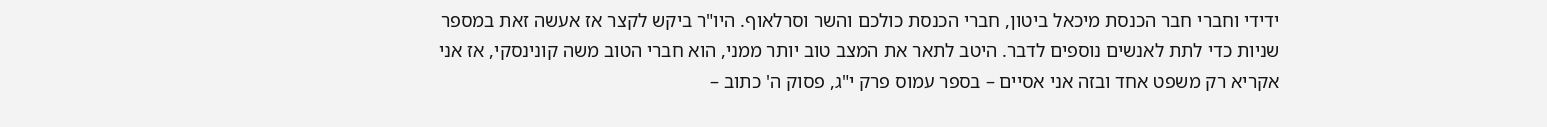ידידי וחברי חבר הכנסת מיכאל ביטון, חברי הכנסת כולכם והשר וסרלאוף. היו"ר ביקש לקצר אז אעשה זאת במספר שניות כדי לתת לאנשים נוספים לדבר. היטב לתאר את המצב טוב יותר ממני, הוא חברי הטוב משה קונינסקי, אז אני אקריא רק משפט אחד ובזה אני אסיים – בספר עמוס פרק י"ג, פסוק ה' כתוב –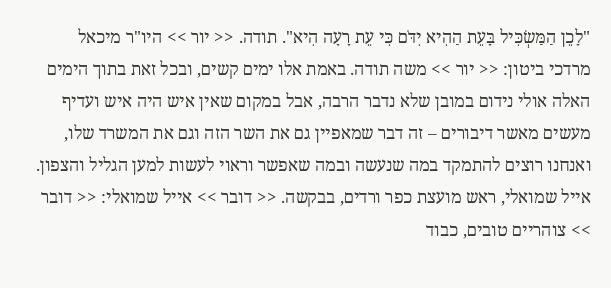"לָכֵן הַמַּשְׂכִּיל בָּעֵת הַהִיא יִדֹּם כִּי עֵת רָעָה הִיא". תודה. << יור >> היו"ר מיכאל מרדכי ביטון: << יור >> משה תודה. באמת אלו ימים קשים, ובכל זאת בתוך הימים האלה אולי נידום במובן שלא נדבר הרבה, אבל במקום שאין איש היה איש ועדיף מעשים מאשר דיבורים – זה דבר שמאפיין גם את השר הזה וגם את המשרד שלו, ואנחנו רוצים להתמקד במה שנעשה ובמה שאפשר וראוי לעשות למען הגליל והצפון. אייל שמואלי, ראש מועצת כפר ורדים, בבקשה. << דובר >> אייל שמואלי: << דובר >> צוהריים טובים, כבוד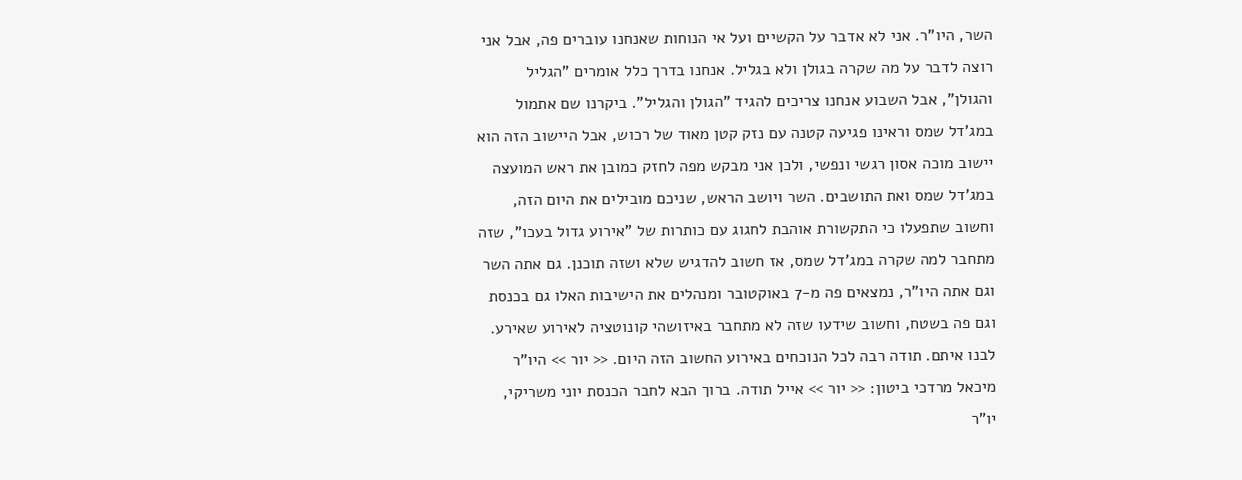השר, היו"ר. אני לא אדבר על הקשיים ועל אי הנוחות שאנחנו עוברים פה, אבל אני רוצה לדבר על מה שקרה בגולן ולא בגליל. אנחנו בדרך כלל אומרים "הגליל והגולן", אבל השבוע אנחנו צריכים להגיד "הגולן והגליל". ביקרנו שם אתמול במג'דל שמס וראינו פגיעה קטנה עם נזק קטן מאוד של רכוש, אבל היישוב הזה הוא יישוב מוכה אסון רגשי ונפשי, ולכן אני מבקש מפה לחזק כמובן את ראש המועצה במג'דל שמס ואת התושבים. השר ויושב הראש, שניכם מובילים את היום הזה, וחשוב שתפעלו כי התקשורת אוהבת לחגוג עם כותרות של "אירוע גדול בעכו", שזה מתחבר למה שקרה במג'דל שמס, אז חשוב להדגיש שלא ושזה תוכנן. גם אתה השר וגם אתה היו"ר, נמצאים פה מ-7 באוקטובר ומנהלים את הישיבות האלו גם בכנסת וגם פה בשטח, וחשוב שידעו שזה לא מתחבר באיזושהי קונוטציה לאירוע שאירע. לבנו איתם. תודה רבה לכל הנוכחים באירוע החשוב הזה היום. << יור >> היו"ר מיכאל מרדכי ביטון: << יור >> אייל תודה. ברוך הבא לחבר הכנסת יוני משריקי, יו"ר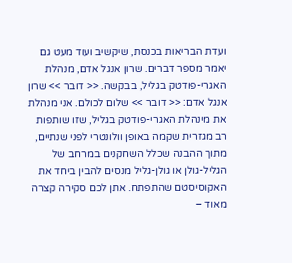ועדת הבריאות בכנסת, שיקשיב ועוד מעט גם יאמר מספר דברים. שרון אנגל אדם, מנהלת האגרי-פודטק בגליל, בבקשה. << דובר >> שרון אנגל אדם: << דובר >> שלום לכולם. אני מנהלת את מינהלת האגרי-פודטק בגליל, שזו שותפות רב מגזרית שקמה באופן וולונטרי לפני שנתיים, מתוך ההבנה שכלל השחקנים במרחב של הגליל-גולן או גולן-גליל מנסים להבין ביחד את האקוסיסטם שהתפתח. אתן לכם סקירה קצרה מאוד –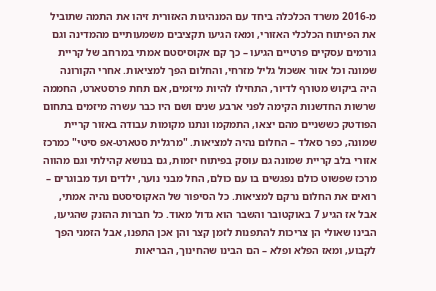מ-2016 משרד הכלכלה ביחד עם המנהיגות האזורית זיהו את התמה שתוביל את הפיתוח הכלכלי האזורי, ומאז הגיעו תקציבים משמעותיים מהמדינה וגם גורמים עסקיים פרטיים הגיעו – כך קם אקוסיסטם אמתי במרחב של קריית שמונה וכל אזור אשכול גליל מזרחי, והחלום הפך למציאות. אחרי הקורונה היה ביקוש מטורף לדיור, התחילו להיות מיזמים, אם תחת פרסטארט, החממה שרשות החדשנות הקימה לפני ארבע שנים ושם היו כבר עשרה מיזמים בתחום הפודטק כששניים מהם יצאו, התמקמו ונתנו מקומות עבודה באזור קריית שמונה, כפר סאלד – החלום נהיה למציאות. "מרגלית סטארט-אפ סיטי" כמרכז אזורי בלב קריית שמונה גם עוסק בפיתוח יזמות, גם בנושא קהילתי וגם מהווה מרכז שפשוט כולם נפגשים בו עם כולם, החל מבני נוער, ילדים ועד מבוגרים – רואים את החלום נרקם למציאות. כל הסיפור של האקוסיסטם נהיה אמתי, אבל אז הגיע 7 באוקטובר והשבר הוא גדול מאוד. כל חברות ההזנק שהגיעו, הבינו שאולי הן צריכות להתפנות לזמן קצר והן אכן התפנו, אבל הזמני הפך לקבוע, ומאז הפלא ופלא – הם הבינו שהחינוך, הבריאות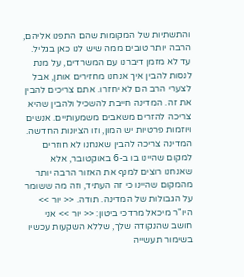והתשתיות של המקומות שהם התפנו אליהם, הרבה יותר טובים ממה שיש לנו כאן בגליל. עד לא מזמן דיברנו עם המשרדים, על מנת לנסות להבין איך אנחנו מחזירים אותן, אבל לצערי הרב הם לא יחזרו. אתם צריכים להבין את זה. המדינה חייבת להשכיל ולהבין שהיא צריכה להזרים משאבים משמעותיים. אנשים ויוזמות פרטיות יש המון, וזו הציונות החדשה. המדינה צריכה להבין שאנחנו לא חוזרים למקום שהיינו בו ב-6 באוקטובר, אלא שאנחנו רוצים למנף את האזור הרבה יותר מהמקום שהיינו כי זה העתיד, וזה מה ששומר על הגבולות של המדינה. תודה. << יור >> היו"ר מיכאל מרדכי ביטון: << יור >> אני חושב שהנקודה שלך, שללא השקעות עכשיו בשימור תעשייה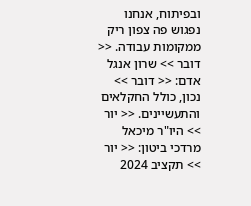ובפיתוח, אנחנו נפגוש פה צפון ריק ממקומות עבודה. << דובר >> שרון אנגל אדם: << דובר >> נכון, כולל החקלאים והתעשיינים. << יור >> היו"ר מיכאל מרדכי ביטון: << יור >> תקציב 2024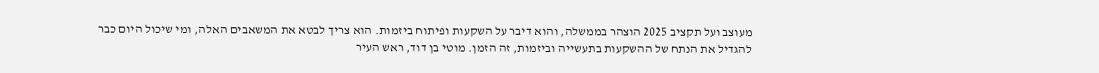מעוצב ועל תקציב 2025 הוצהר בממשלה, והוא דיבר על השקעות ופיתוח ביזמות. הוא צריך לבטא את המשאבים האלה, ומי שיכול היום כבר להגדיל את הנתח של ההשקעות בתעשייה וביזמות, זה הזמן. מוטי בן דוד, ראש העיר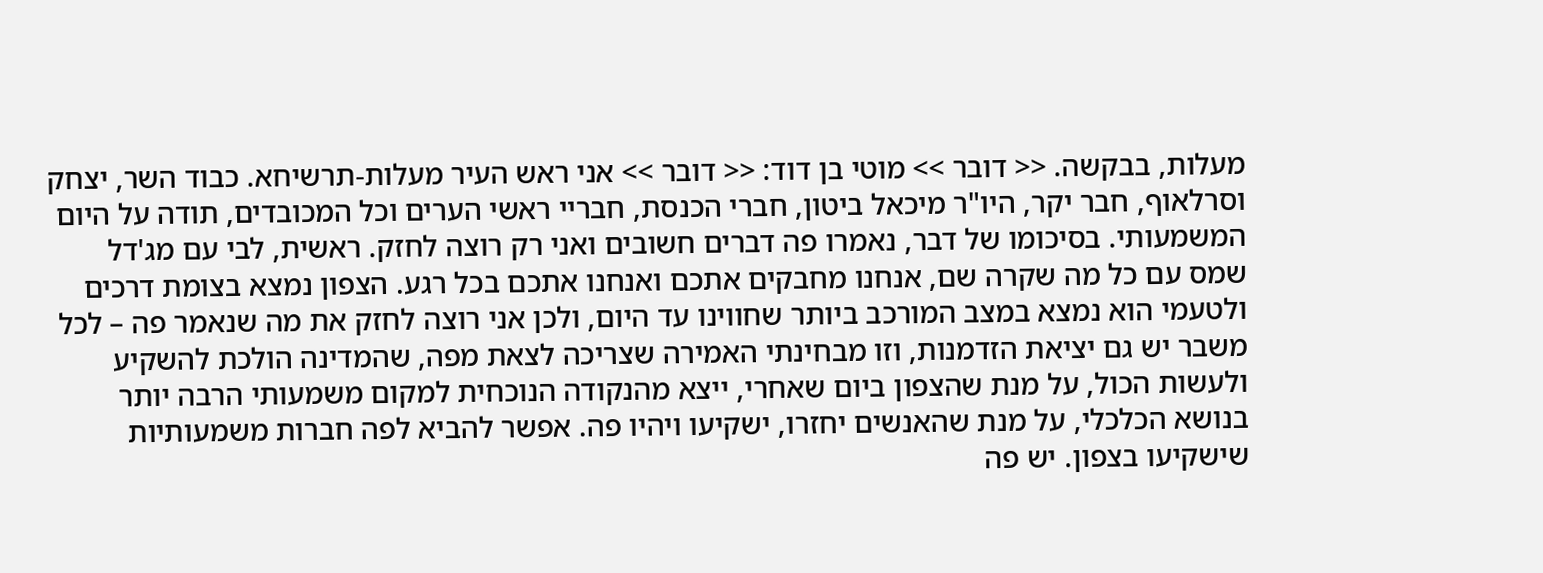מעלות, בבקשה. << דובר >> מוטי בן דוד: << דובר >> אני ראש העיר מעלות-תרשיחא. כבוד השר, יצחק וסרלאוף, חבר יקר, היו"ר מיכאל ביטון, חברי הכנסת, חבריי ראשי הערים וכל המכובדים, תודה על היום המשמעותי. בסיכומו של דבר, נאמרו פה דברים חשובים ואני רק רוצה לחזק. ראשית, לבי עם מג'דל שמס עם כל מה שקרה שם, אנחנו מחבקים אתכם ואנחנו אתכם בכל רגע. הצפון נמצא בצומת דרכים ולטעמי הוא נמצא במצב המורכב ביותר שחווינו עד היום, ולכן אני רוצה לחזק את מה שנאמר פה – לכל משבר יש גם יציאת הזדמנות, וזו מבחינתי האמירה שצריכה לצאת מפה, שהמדינה הולכת להשקיע ולעשות הכול, על מנת שהצפון ביום שאחרי, ייצא מהנקודה הנוכחית למקום משמעותי הרבה יותר בנושא הכלכלי, על מנת שהאנשים יחזרו, ישקיעו ויהיו פה. אפשר להביא לפה חברות משמעותיות שישקיעו בצפון. יש פה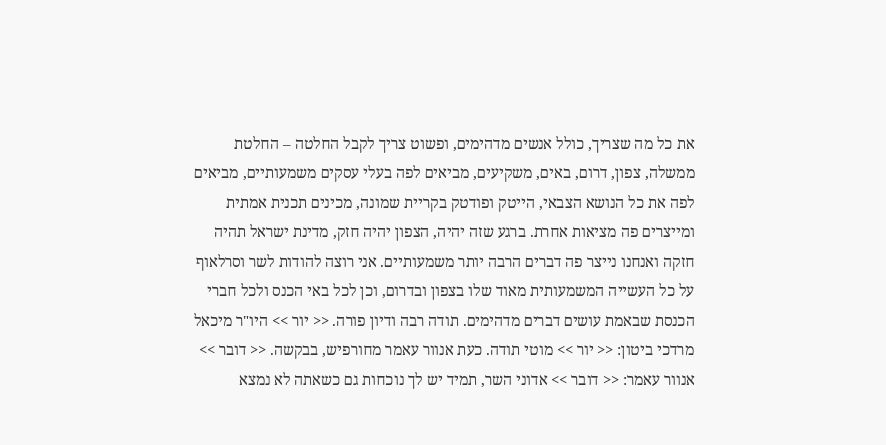את כל מה שצריך, כולל אנשים מדהימים, ופשוט צריך לקבל החלטה – החלטת ממשלה, צפון, דרום, באים, משקיעים, מביאים לפה בעלי עסקים משמעותיים, מביאים לפה את כל הנושא הצבאי, הייטק ופודטק בקריית שמונה, מכינים תכנית אמתית ומייצרים פה מציאות אחרת. ברגע שזה יהיה, הצפון יהיה חזק, מדינת ישראל תהיה חזקה ואנחנו נייצר פה דברים הרבה יותר משמעותיים. אני רוצה להודות לשר וסרלאוף על כל העשייה המשמעותית מאוד שלו בצפון ובדרום, וכן לכל באי הכנס ולכל חברי הכנסת שבאמת עושים דברים מדהימים. תודה רבה ודיון פורה. << יור >> היו"ר מיכאל מרדכי ביטון: << יור >> מוטי תודה. כעת אנוור עאמר מחורפיש, בבקשה. << דובר >> אנוור עאמר: << דובר >> אדוני השר, תמיד יש לך נוכחות גם כשאתה לא נמצא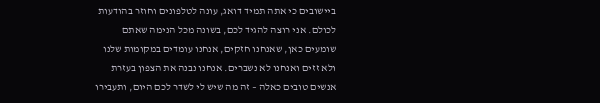ביישובים כי אתה תמיד דואג, עונה לטלפונים וחוזר בהודעות לכולם. אני רוצה להגיד לכם, בשונה מכל הנימה שאתם שומעים כאן, שאנחנו חזקים, אנחנו עומדים במקומות שלנו ולא זזים ואנחנו לא נשברים. אנחנו נבנה את הצפון בעזרת אנשים טובים כאלה – זה מה שיש לי לשדר לכם היום, ותעבירו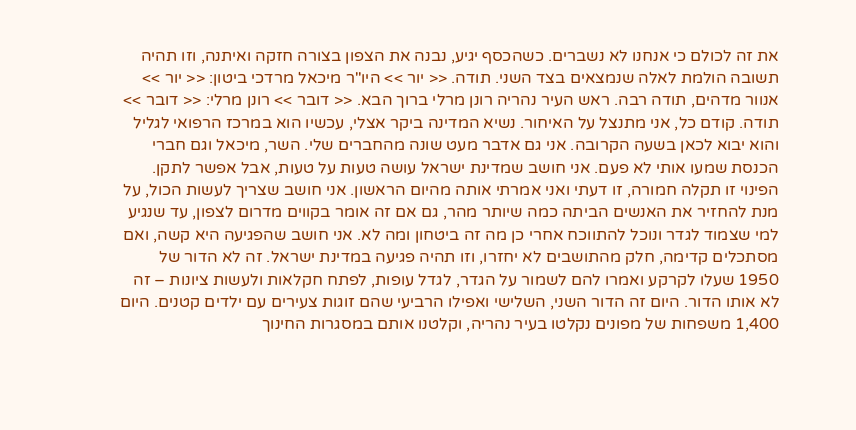את זה לכולם כי אנחנו לא נשברים. כשהכסף יגיע, נבנה את הצפון בצורה חזקה ואיתנה, וזו תהיה תשובה הולמת לאלה שנמצאים בצד השני. תודה. << יור >> היו"ר מיכאל מרדכי ביטון: << יור >> אנוור מדהים, תודה רבה. ראש העיר נהריה רונן מרלי ברוך הבא. << דובר >> רונן מרלי: << דובר >> תודה. קודם כל, אני מתנצל על האיחור. נשיא המדינה ביקר אצלי, עכשיו הוא במרכז הרפואי לגליל והוא יבוא לכאן בשעה הקרובה. אני גם אדבר מעט שונה מהחברים שלי. השר, מיכאל וגם חברי הכנסת שמעו אותי לא פעם. אני חושב שמדינת ישראל עושה טעות על טעות, אבל אפשר לתקן. הפינוי זו תקלה חמורה, זו דעתי ואני אמרתי אותה מהיום הראשון. אני חושב שצריך לעשות הכול, על מנת להחזיר את האנשים הביתה כמה שיותר מהר, גם אם זה אומר בקווים מדרום לצפון, עד שנגיע למי שצמוד לגדר ונוכל להתווכח אחרי כן מה זה ביטחון ומה לא. אני חושב שהפגיעה היא קשה, ואם מסתכלים קדימה, חלק מהתושבים לא יחזרו, וזו תהיה פגיעה במדינת ישראל. זה לא הדור של 1950 שעלו לקרקע ואמרו להם לשמור על הגדר, לגדל עופות, לפתח חקלאות ולעשות ציונות – זה לא אותו הדור. היום זה הדור השני, השלישי ואפילו הרביעי שהם זוגות צעירים עם ילדים קטנים. היום 1,400 משפחות של מפונים נקלטו בעיר נהריה, וקלטנו אותם במסגרות החינוך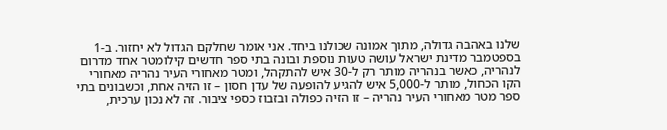שלנו באהבה גדולה, מתוך אמונה שכולנו ביחד. אני אומר שחלקם הגדול לא יחזור. ב-1 בספטמבר מדינת ישראל עושה טעות נוספת ובונה בתי ספר חדשים קילומטר אחד מדרום לנהריה, כאשר בנהריה מותר רק ל-30 איש להתקהל, ומטר מאחורי העיר נהריה מאחורי הקו הכחול, מותר ל-5,000 איש להגיע להופעה של עדן חסון – זו הזיה אחת, וכשבונים בתי ספר מטר מאחורי העיר נהריה – זו הזיה כפולה ובזבוז כספי ציבור. זה לא נכון ערכית,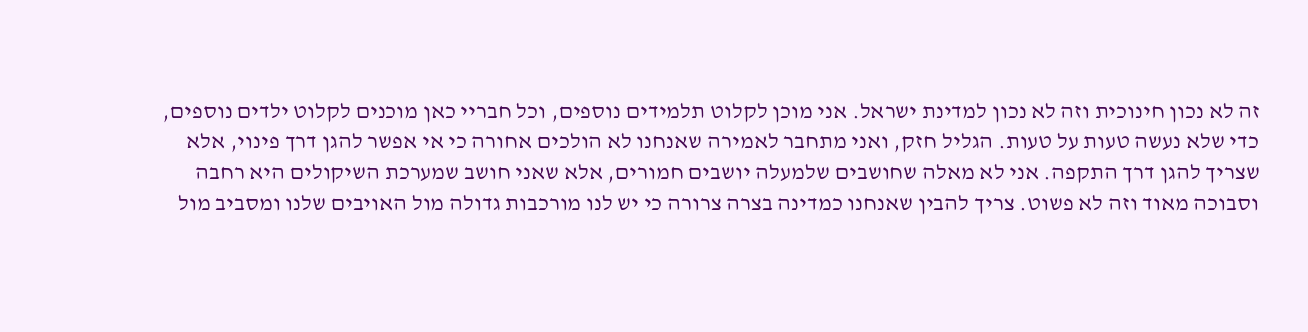זה לא נכון חינוכית וזה לא נכון למדינת ישראל. אני מוכן לקלוט תלמידים נוספים, וכל חבריי כאן מוכנים לקלוט ילדים נוספים, כדי שלא נעשה טעות על טעות. הגליל חזק, ואני מתחבר לאמירה שאנחנו לא הולכים אחורה כי אי אפשר להגן דרך פינוי, אלא שצריך להגן דרך התקפה. אני לא מאלה שחושבים שלמעלה יושבים חמורים, אלא שאני חושב שמערכת השיקולים היא רחבה וסבוכה מאוד וזה לא פשוט. צריך להבין שאנחנו כמדינה בצרה צרורה כי יש לנו מורכבות גדולה מול האויבים שלנו ומסביב מול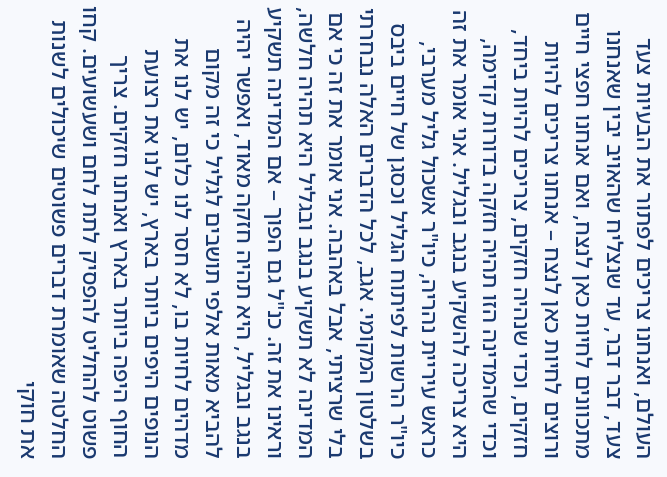העולם, ואנחנו צריכים לפתור את הבעיות צעד צעד, דבר דבר, עד שנצליח שהאויב יבין שאנחנו מתכוונים לחיות כאן לנצח, ואם אנחנו חפצי חיים ורוצים לחיות כאן לנצח – אנחנו צריכים להיות חזקים, וכדי שנהיה חזקים, צריכים להיות ביחד, וכדי שהמדינה הזו תהיה חזקה בדורות קדימה, היא צריכה להשקיע בנגב ובגליל. אני אומר את זה כראש עיריית נהריה, כיו"ר אשכול גליל מערבי, כיו"ר הרשות לפיתוח הגליל וכסגן של חיים ביבס בשלטון המקומי. אגב, לכל הדברים האלה נבחרתי בלי שרציתי, אבל באהבה. אני אומר את זה כי אם המדינה לא תשקיע בנגב ובגליל היא תהיה חלשה, וראינו את זה. כנ"ל גם הפוך – אם המדינה תשקיע בנגב ובגליל, היא תהיה חזקה מאוד, ואפשר יהיה להביא מאות אלפי תושבים לגליל כי זה מקום מדהים לחיות בו, לא חסר לנו כלום, יש לנו את הנופים היפים ביותר בארץ, יש לנו את רצועת החוף היפה ביותר בארץ ואנחנו חזקים. צריך פשוט להחליט להפסיק לתת לחם ושעשועים. קחו החלטה שאומרת דברים פשוטים שיכולים לשנות את חוקי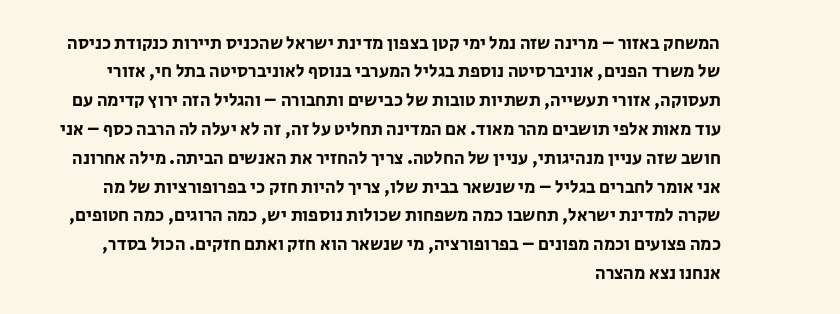המשחק באזור – מרינה שזה נמל ימי קטן בצפון מדינת ישראל שהכניס תיירות כנקודת כניסה של משרד הפנים, אוניברסיטה נוספת בגליל המערבי בנוסף לאוניברסיטה בתל חי, אזורי תעסוקה, אזורי תעשייה, תשתיות טובות של כבישים ותחבורה – והגליל הזה ירוץ קדימה עם עוד מאות אלפי תושבים מהר מאוד. אם המדינה תחליט על זה, זה לא יעלה לה הרבה כסף – אני חושב שזה עניין מנהיגותי, עניין של החלטה. צריך להחזיר את האנשים הביתה. מילה אחרונה אני אומר לחברים בגליל – מי שנשאר בבית שלו, צריך להיות חזק כי בפרופורציות של מה שקרה למדינת ישראל, תחשבו כמה משפחות שכולות נוספות יש, כמה הרוגים, כמה חטופים, כמה פצועים וכמה מפונים – בפרופורציה, מי שנשאר הוא חזק ואתם חזקים. הכול בסדר, אנחנו נצא מהצרה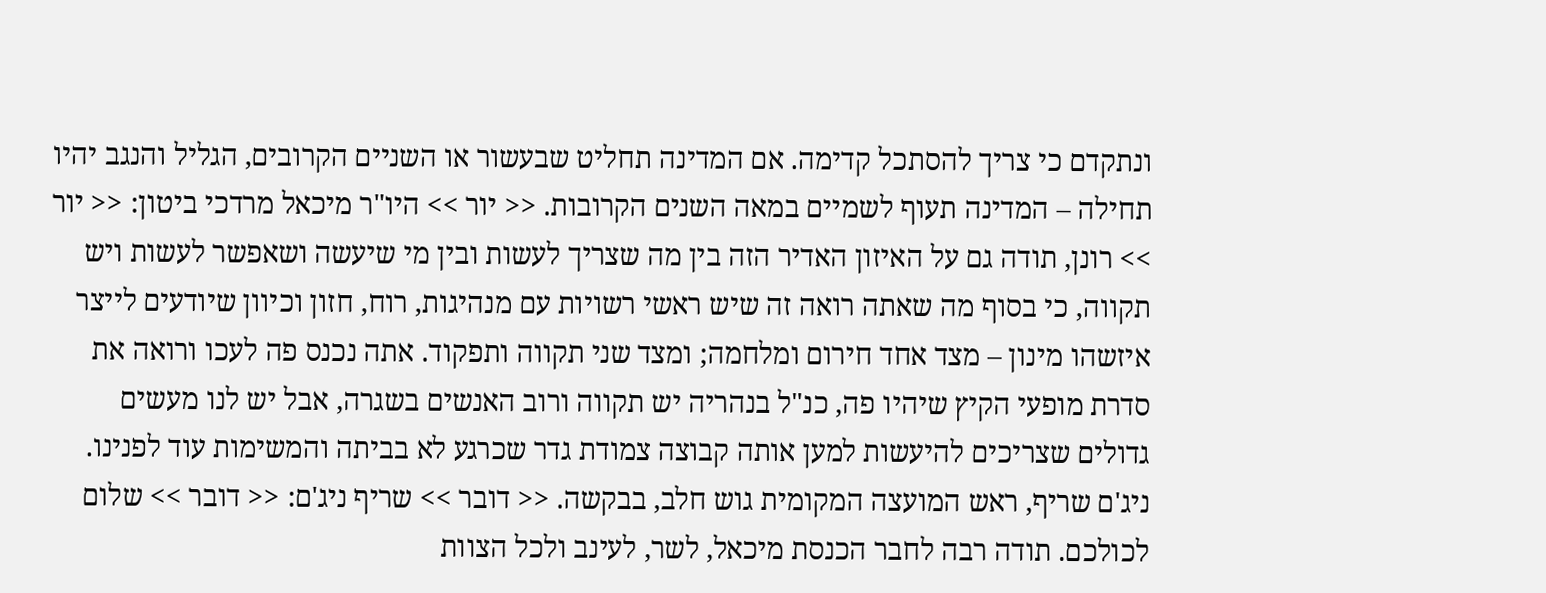ונתקדם כי צריך להסתכל קדימה. אם המדינה תחליט שבעשור או השניים הקרובים, הגליל והנגב יהיו תחילה – המדינה תעוף לשמיים במאה השנים הקרובות. << יור >> היו"ר מיכאל מרדכי ביטון: << יור >> רונן, תודה גם על האיזון האדיר הזה בין מה שצריך לעשות ובין מי שיעשה ושאפשר לעשות ויש תקווה, כי בסוף מה שאתה רואה זה שיש ראשי רשויות עם מנהיגות, רוח, חזון וכיוון שיודעים לייצר איזשהו מינון – מצד אחד חירום ומלחמה; ומצד שני תקווה ותפקוד. אתה נכנס פה לעכו ורואה את סדרת מופעי הקיץ שיהיו פה, כנ"ל בנהריה יש תקווה ורוב האנשים בשגרה, אבל יש לנו מעשים גדולים שצריכים להיעשות למען אותה קבוצה צמודת גדר שכרגע לא בביתה והמשימות עוד לפנינו. ניג'ם שריף, ראש המועצה המקומית גוש חלב, בבקשה. << דובר >> שריף ניג'ם: << דובר >> שלום לכולכם. תודה רבה לחבר הכנסת מיכאל, לשר, לעינב ולכל הצוות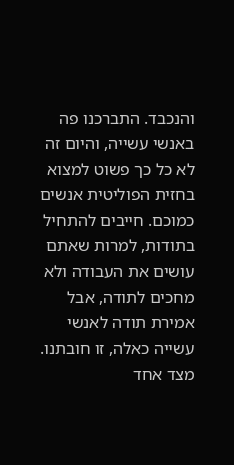והנכבד. התברכנו פה באנשי עשייה, והיום זה לא כל כך פשוט למצוא בחזית הפוליטית אנשים כמוכם. חייבים להתחיל בתודות, למרות שאתם עושים את העבודה ולא מחכים לתודה, אבל אמירת תודה לאנשי עשייה כאלה, זו חובתנו. מצד אחד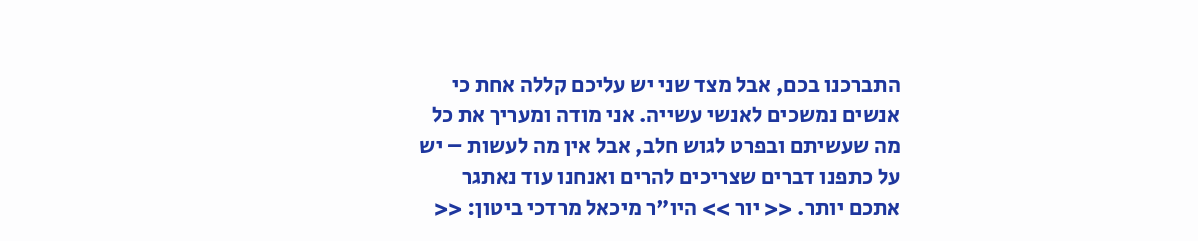התברכנו בכם, אבל מצד שני יש עליכם קללה אחת כי אנשים נמשכים לאנשי עשייה. אני מודה ומעריך את כל מה שעשיתם ובפרט לגוש חלב, אבל אין מה לעשות – יש על כתפנו דברים שצריכים להרים ואנחנו עוד נאתגר אתכם יותר. << יור >> היו"ר מיכאל מרדכי ביטון: <<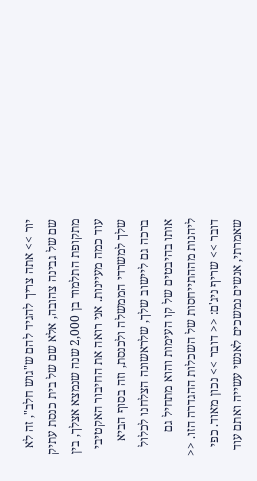יור >> אתה צריך להגיד להם ש"גוש חלב", זה לא שם של גבינה צהובה, אלא שם של בית כנסת עתיק מתקופת התלמוד בן 2,000 שנה שנמצא אצלך, בין עוד כמה מעיינות. אני רואה את החיבור האקטיבי שלך למשרדי הממשלה ולכנסת, וזה בסוף הביא ברכה גם ליישוב שלך, שלראשונה הצלחנו לכלול אותו בהיבטים של קו העימות והוא מתחיל גם ליהנות מההתייחסות של השכלות ההגדרה הזו. << דובר >> שריף ניג'ם: << דובר >> נכון מאוד. כפי שאמרתי, אנשים נמשכים לאנשי עשייה ואתם עוד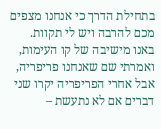בתחילת הדרך כי אנחנו מצפים מכם להרבה ויש לי תקוות. באנו מישיבה של קו העימות, ואמרתי שם שאנחנו פריפריה, אבל אחרי הפריפריה יקרו שני דברים אם לא נתעשת –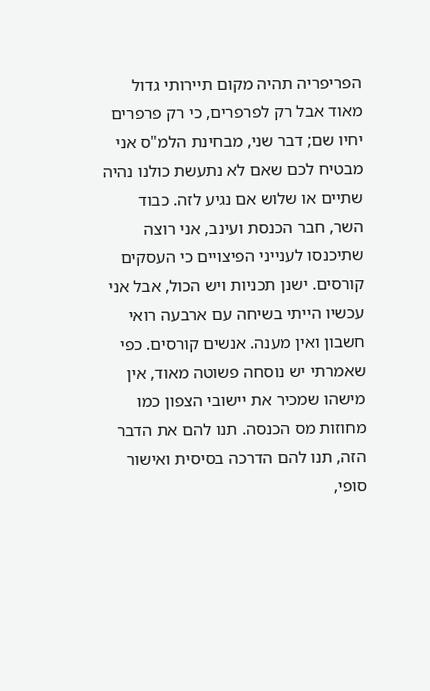הפריפריה תהיה מקום תיירותי גדול מאוד אבל רק לפרפרים, כי רק פרפרים יחיו שם; דבר שני, מבחינת הלמ"ס אני מבטיח לכם שאם לא נתעשת כולנו נהיה שתיים או שלוש אם נגיע לזה. כבוד השר, חבר הכנסת ועינב, אני רוצה שתיכנסו לענייני הפיצויים כי העסקים קורסים. ישנן תכניות ויש הכול, אבל אני עכשיו הייתי בשיחה עם ארבעה רואי חשבון ואין מענה. אנשים קורסים. כפי שאמרתי יש נוסחה פשוטה מאוד, אין מישהו שמכיר את יישובי הצפון כמו מחוזות מס הכנסה. תנו להם את הדבר הזה, תנו להם הדרכה בסיסית ואישור סופי,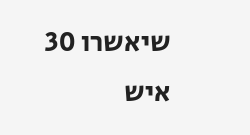שיאשרו 30 איש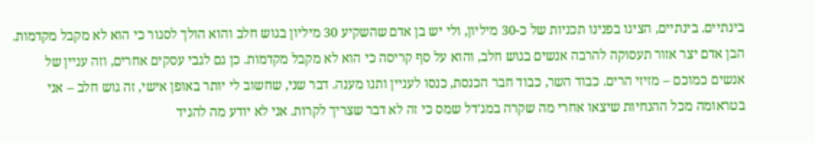בינתיים. בינתיים, הציגו בפנינו תכניות של כ-30 מיליון, ולי יש בן אדם שהשקיע 30 מיליון בגוש חלב והוא הולך לסגור כי הוא לא מקבל מקדמות. הבן אדם יצר אזור תעסוקה להרבה אנשים בגוש חלב, והוא על סף קריסה כי הוא לא מקבל מקדמות. כן גם לגבי עסקים אחרים, וזה עניין של אנשים כמוכם – מזיזי הרים. כבוד השר, כבוד חבר הכנסת, כנסו לעניין ותנו מענה. דבר שני, שחשוב לי יותר באופן אישי, זה גוש חלב – אני בטראומה מכל ההנחיות שיצאו אחרי מה שקרה במג'דל שמס כי זה לא דבר שצריך לקרות. אני לא יודע מה להגיד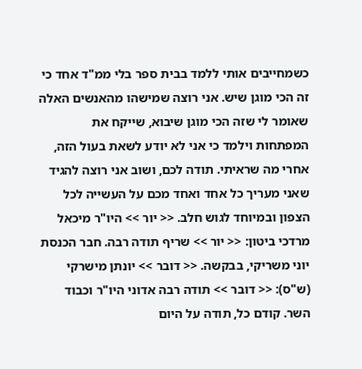כשמחייבים אותי ללמד בבית ספר בלי ממ"ד אחד כי זה הכי מוגן שיש. אני רוצה שמישהו מהאנשים האלה שאומר לי שזה הכי מוגן שיבוא, שייקח את המפתחות וילמד כי אני לא יודע לשאת בעול הזה, אחרי מה שראיתי. תודה לכם, ושוב אני רוצה להגיד שאני מעריך כל אחד ואחד מכם על העשייה לכל הצפון ובמיוחד לגוש חלב. << יור >> היו"ר מיכאל מרדכי ביטון: << יור >> שריף תודה רבה. חבר הכנסת יוני משריקי, בבקשה. << דובר >> יונתן מישרקי (ש"ס): << דובר >> תודה רבה אדוני היו"ר וכבוד השר. קודם כל, תודה על היום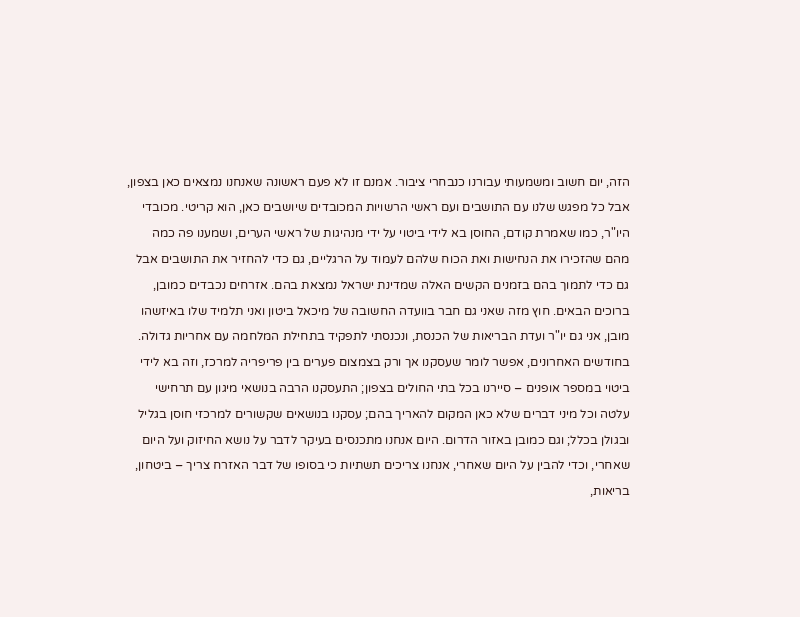הזה, יום חשוב ומשמעותי עבורנו כנבחרי ציבור. אמנם זו לא פעם ראשונה שאנחנו נמצאים כאן בצפון, אבל כל מפגש שלנו עם התושבים ועם ראשי הרשויות המכובדים שיושבים כאן, הוא קריטי. מכובדי היו"ר, כמו שאמרת קודם, החוסן בא לידי ביטוי על ידי מנהיגות של ראשי הערים, ושמענו פה כמה מהם שהזכירו את הנחישות ואת הכוח שלהם לעמוד על הרגליים, גם כדי להחזיר את התושבים אבל גם כדי לתמוך בהם בזמנים הקשים האלה שמדינת ישראל נמצאת בהם. אזרחים נכבדים כמובן, ברוכים הבאים. חוץ מזה שאני גם חבר בוועדה החשובה של מיכאל ביטון ואני תלמיד שלו באיזשהו מובן, אני גם יו"ר ועדת הבריאות של הכנסת, ונכנסתי לתפקיד בתחילת המלחמה עם אחריות גדולה. בחודשים האחרונים, אפשר לומר שעסקנו אך ורק בצמצום פערים בין פריפריה למרכז, וזה בא לידי ביטוי במספר אופנים – סיירנו בכל בתי החולים בצפון; התעסקנו הרבה בנושאי מיגון עם תרחישי עלטה וכל מיני דברים שלא כאן המקום להאריך בהם; עסקנו בנושאים שקשורים למרכזי חוסן בגליל ובגולן בכלל; וגם כמובן באזור הדרום. היום אנחנו מתכנסים בעיקר לדבר על נושא החיזוק ועל היום שאחרי, וכדי להבין על היום שאחרי, אנחנו צריכים תשתיות כי בסופו של דבר האזרח צריך – ביטחון, בריאות,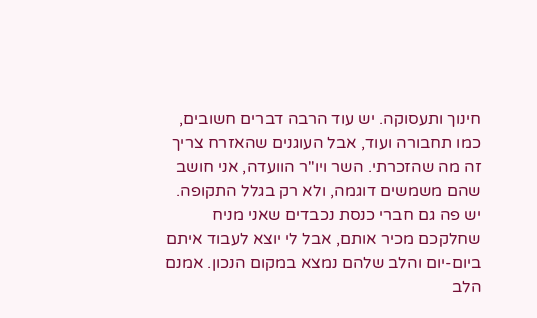חינוך ותעסוקה. יש עוד הרבה דברים חשובים, כמו תחבורה ועוד, אבל העוגנים שהאזרח צריך זה מה שהזכרתי. השר ויו"ר הוועדה, אני חושב שהם משמשים דוגמה, ולא רק בגלל התקופה. יש פה גם חברי כנסת נכבדים שאני מניח שחלקכם מכיר אותם, אבל לי יוצא לעבוד איתם ביום-יום והלב שלהם נמצא במקום הנכון. אמנם הלב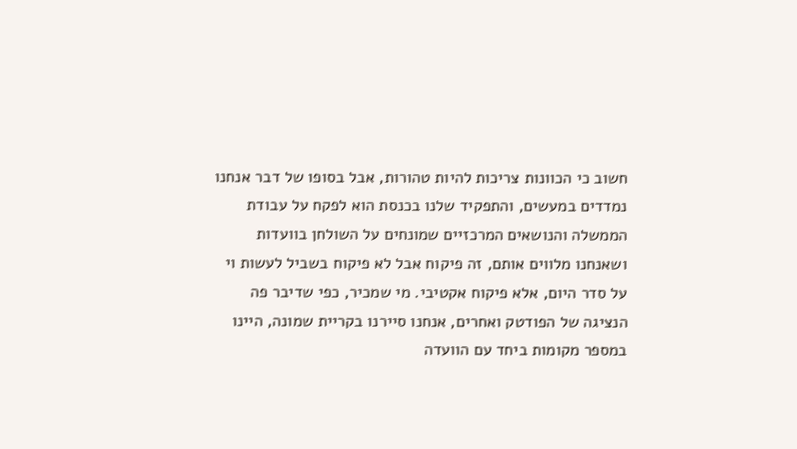חשוב כי הכוונות צריכות להיות טהורות, אבל בסופו של דבר אנחנו נמדדים במעשים, והתפקיד שלנו בכנסת הוא לפקח על עבודת הממשלה והנושאים המרכזיים שמונחים על השולחן בוועדות ושאנחנו מלווים אותם, זה פיקוח אבל לא פיקוח בשביל לעשות וי על סדר היום, אלא פיקוח אקטיבי. מי שמכיר, כפי שדיבר פה הנציגה של הפודטק ואחרים, אנחנו סיירנו בקריית שמונה, היינו במספר מקומות ביחד עם הוועדה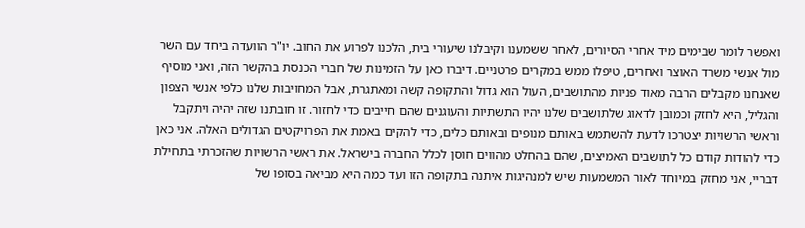ואפשר לומר שבימים מיד אחרי הסיורים, לאחר ששמענו וקיבלנו שיעורי בית, הלכנו לפרוע את החוב. יו"ר הוועדה ביחד עם השר מול אנשי משרד האוצר ואחרים, טיפלו ממש במקרים פרטניים. דיברו כאן על הזמינות של חברי הכנסת בהקשר הזה, ואני מוסיף שאנחנו מקבלים הרבה מאוד פניות מהתושבים, העול הוא גדול והתקופה קשה ומאתגרת, אבל המחויבות שלנו כלפי אנשי הצפון והגליל, היא לחזק וכמובן לדאוג שלתושבים שלנו יהיו התשתיות והעוגנים שהם חייבים כדי לחזור. זו חובתנו שזה יהיה ויתקבל וראשי הרשויות יצטרכו לדעת להשתמש באותם מנופים ובאותם כלים, כדי להקים באמת את הפרויקטים הגדולים האלה. אני כאן כדי להודות קודם כל לתושבים האמיצים, שהם בהחלט מהווים חוסן לכלל החברה בישראל. את ראשי הרשויות שהזכרתי בתחילת דבריי, אני מחזק במיוחד לאור המשמעות שיש למנהיגות איתנה בתקופה הזו ועד כמה היא מביאה בסופו של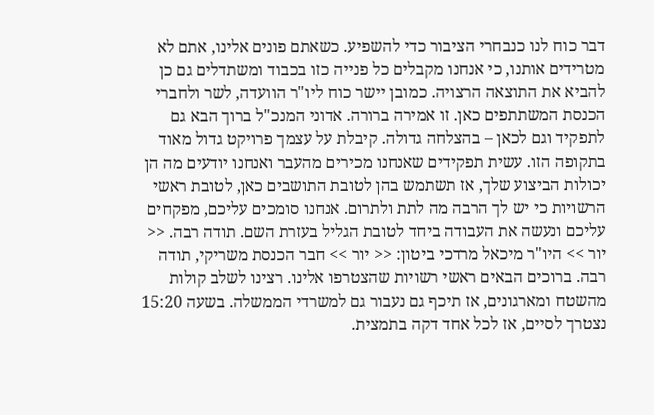דבר כוח לנו כנבחרי הציבור כדי להשפיע. כשאתם פונים אלינו, אתם לא מטרידים אותנו, כי אנחנו מקבלים כל פנייה כזו בכבוד ומשתדלים גם כן להביא את התוצאה הרצויה. כמובן יישר כוח ליו"ר הוועדה, לשר ולחברי הכנסת המשתתפים כאן. זו אמירה ברורה. אדוני המנכ"ל ברוך הבא גם לתפקיד וגם לכאן – בהצלחה גדולה. קיבלת על עצמך פרויקט גדול מאוד בתקופה הזו. עשית תפקידים שאנחנו מכירים מהעבר ואנחנו יודעים מה הן יכולות הביצוע שלך, אז תשתמש בהן לטובת התושבים כאן, לטובת ראשי הרשויות כי יש לך הרבה מה לתת ולתרום. אנחנו סומכים עליכם, מפקחים עליכם ונעשה את העבודה ביחד לטובת הגליל בעזרת השם. תודה רבה. << יור >> היו"ר מיכאל מרדכי ביטון: << יור >> חבר הכנסת משריקי, תודה רבה. ברוכים הבאים ראשי רשויות שהצטרפו אלינו. רצינו לשלב קולות מהשטח ומארגונים, אז תיכף גם נעבור גם למשרדי הממשלה. בשעה 15:20 נצטרך לסיים, אז לכל אחד דקה בתמצית.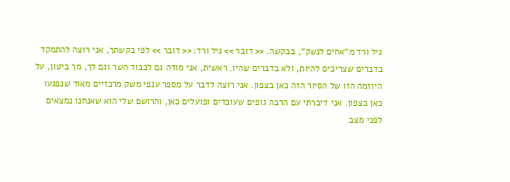גיל ורד מ"אחים לנשק", בבקשה. << דובר >> גיל ורד: << דובר >> לפי בקשתך, אני רוצה להתמקד בדברים שצריכים להיות, ולא בדברים שהיו. ראשית, אני מודה גם לכבוד השר וגם לך, מר ביטון, על היוזמה הזו של הסיור הזה כאן בצפון. אני רוצה לדבר על מספר ענפי משק מרכזיים מאוד שנפגעו כאן בצפון. אני דיברתי עם הרבה גופים שעובדים ופועלים כאן, והרושם שלי הוא שאנחנו נמצאים לפני מצב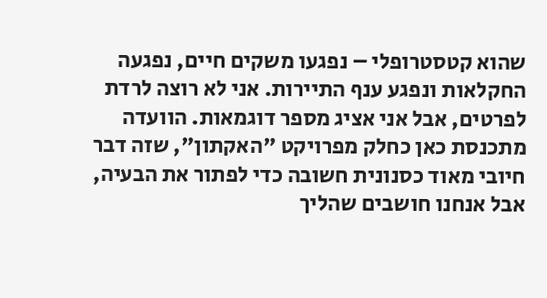שהוא קטסטרופלי – נפגעו משקים חיים, נפגעה החקלאות ונפגע ענף התיירות. אני לא רוצה לרדת לפרטים, אבל אני אציג מספר דוגמאות. הוועדה מתכנסת כאן כחלק מפרויקט "האקתון", שזה דבר חיובי מאוד כסנונית חשובה כדי לפתור את הבעיה, אבל אנחנו חושבים שהליך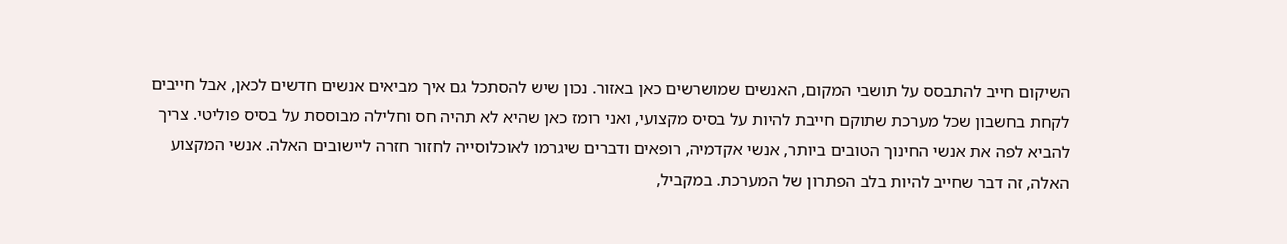השיקום חייב להתבסס על תושבי המקום, האנשים שמושרשים כאן באזור. נכון שיש להסתכל גם איך מביאים אנשים חדשים לכאן, אבל חייבים לקחת בחשבון שכל מערכת שתוקם חייבת להיות על בסיס מקצועי, ואני רומז כאן שהיא לא תהיה חס וחלילה מבוססת על בסיס פוליטי. צריך להביא לפה את אנשי החינוך הטובים ביותר, אנשי אקדמיה, רופאים ודברים שיגרמו לאוכלוסייה לחזור חזרה ליישובים האלה. אנשי המקצוע האלה, זה דבר שחייב להיות בלב הפתרון של המערכת. במקביל,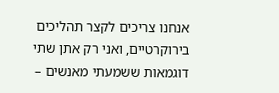אנחנו צריכים לקצר תהליכים בירוקרטיים, ואני רק אתן שתי דוגמאות ששמעתי מאנשים –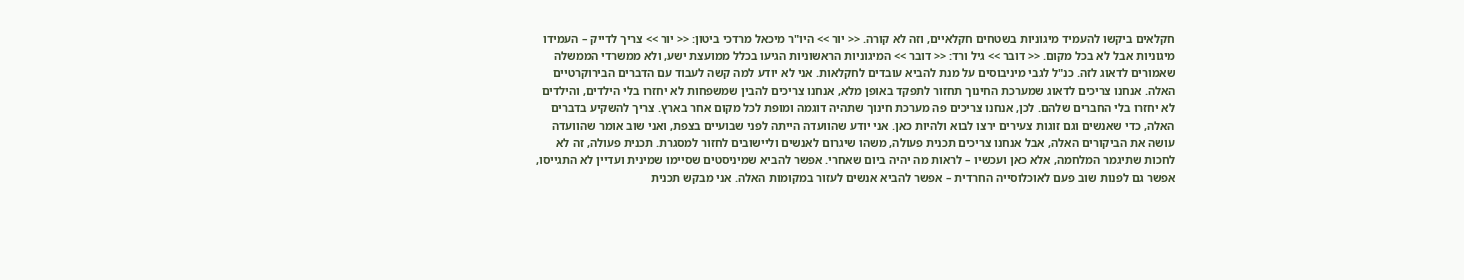חקלאים ביקשו להעמיד מיגוניות בשטחים חקלאיים, וזה לא קורה. << יור >> היו"ר מיכאל מרדכי ביטון: << יור >> צריך לדייק – העמידו מיגוניות אבל לא בכל מקום. << דובר >> גיל ורד: << דובר >> המיגוניות הראשוניות הגיעו בכלל ממועצת ישע, ולא ממשרדי הממשלה שאמורים לדאוג לזה. כנ"ל לגבי מיניבוסים על מנת להביא עובדים לחקלאות. אני לא יודע למה קשה לעבוד עם הדברים הבירוקרטיים האלה. אנחנו צריכים לדאוג שמערכת החינוך תחזור לתפקד באופן מלא, אנחנו צריכים להבין שמשפחות לא יחזרו בלי הילדים, והילדים לא יחזרו בלי החברים שלהם. לכן, אנחנו צריכים פה מערכת חינוך שתהיה דוגמה ומופת לכל מקום אחר בארץ. צריך להשקיע בדברים האלה, כדי שאנשים וגם זוגות צעירים ירצו לבוא ולהיות כאן. אני יודע שהוועדה הייתה לפני שבועיים בצפת, ואני שוב אומר שהוועדה עושה את הביקורים האלה, אבל אנחנו צריכים תכנית פעולה, משהו שיגרום לאנשים וליישובים לחזור למסגרת. תכנית פעולה, זה לא לחכות שתיגמר המלחמה, אלא כאן ועכשיו – לראות מה יהיה ביום שאחרי. אפשר להביא שמיניסטים שסיימו שמינית ועדיין לא התגייסו, אפשר גם לפנות שוב פעם לאוכלוסייה החרדית – אפשר להביא אנשים לעזור במקומות האלה. אני מבקש תכנית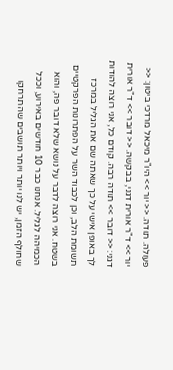פעולה. תודה. << יור >> היו"ר מיכאל מרדכי ביטון: << יור >> ד"ר אורית דגני, בבקשה. << דובר >> ד"ר אורית דגני: << דובר >> תודה רבה. קודם כל, אני רוצה להודות לך באופן אישי על כך שאתה שם את הגליל במרכז תשומת הלב, וכן לכבוד השר על הפתרונות הפרקטיים בשטח. אני רוצה לדבר על נושא שלא דובר פה, והוא הכמיהה לגליל. אנחנו כבר 10 חודשים באירוע, וככל שחולף הזמן, יש לנו יותר ויותר תושבים שהתרחקו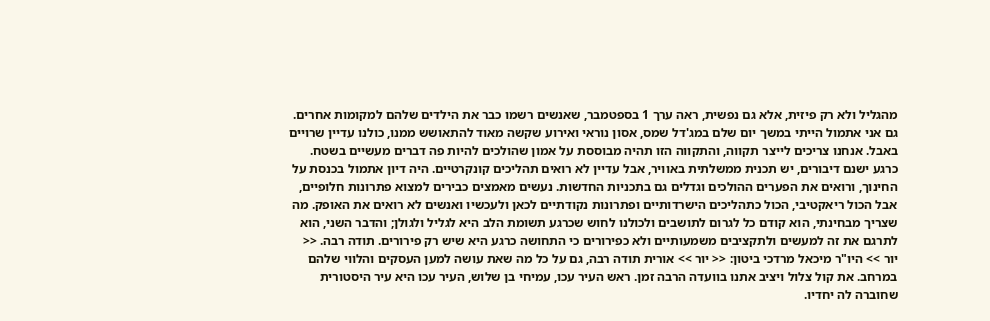מהגליל ולא רק פיזית, אלא גם נפשית, ראה ערך 1 בספטמבר, שאנשים רשמו כבר את הילדים שלהם למקומות אחרים. גם אני אתמול הייתי במשך יום שלם במג'דל שמס, אסון נוראי ואירוע שקשה מאוד להתאושש ממנו, כולנו עדיין שרויים באבל. אנחנו צריכים לייצר תקווה, והתקווה הזו תהיה מבוססת על אמון שהולכים להיות פה דברים מעשיים בשטח. כרגע ישנם דיבורים, יש תכנית ממשלתית באוויר, אבל עדיין לא רואים תהליכים קונקרטיים. היה דיון אתמול בכנסת על החינוך, ורואים את הפערים ההולכים וגדלים גם בתכניות החדשות. נעשים מאמצים כבירים למצוא פתרונות חלופיים, אבל הכול ריאקטיבי, הכול כתהליכים הישרדותיים ופתרונות נקודתיים לכאן ולעכשיו ואנשים לא רואים את האופק. מה שצריך מבחינתי, הוא קודם כל לגרום לתושבים ולכולנו לחוש שכרגע תשומת הלב היא לגליל ולגולן; והדבר השני, הוא לתרגם את זה למעשים ולתקציבים משמעותיים ולא כפירורים כי התחושה כרגע היא שיש רק פירורים. תודה רבה. << יור >> היו"ר מיכאל מרדכי ביטון: << יור >> אורית תודה רבה, גם על כל מה שאת עושה למען העסקים והלווי שלהם במרחב. את קול צלול ויציב אתנו בוועדה הרבה זמן. ראש העיר עכו, עמיחי בן שלוש, העיר עכו היא עיר היסטורית שחוברה לה יחדיו.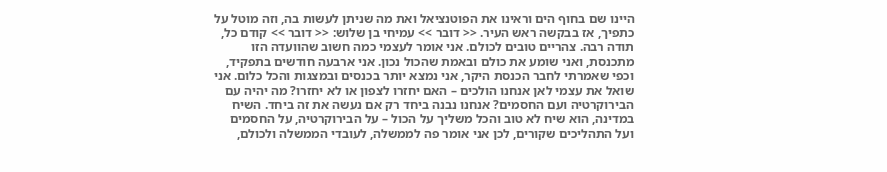היינו שם בחוף הים וראינו את הפוטנציאל ואת מה שניתן לעשות בה, וזה מוטל על כתפיך, אז בבקשה ראש העיר. << דובר >> עמיחי בן שלוש: << דובר >> קודם כל, תודה רבה. צהריים טובים לכולם. אני אומר לעצמי כמה חשוב שהוועדה הזו מתכנסת, ואני שומע את כולם ובאמת שהכול נכון. אני ארבעה חודשים בתפקיד, וכפי שאמרתי לחבר הכנסת היקר, אני נמצא יותר בכנסים ובמצגות והכל כלום. אני שואל את עצמי לאן אנחנו הולכים – האם יחזרו לצפון או לא יחזרו? מה יהיה עם הבירוקרטיה ועם החסמים? אנחנו נבנה ביחד רק אם נעשה את זה ביחד. השיח במדינה, הוא שיח לא טוב והכל משליך על הכול – על הבירוקרטיה, על החסמים ועל התהליכים שקורים, לכן אני אומר פה לממשלה, לעובדי הממשלה ולכולם,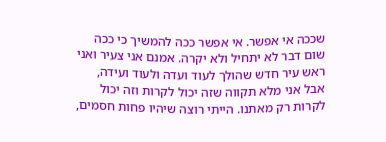שככה אי אפשר. אי אפשר ככה להמשיך כי ככה שום דבר לא יתחיל ולא יקרה. אמנם אני צעיר ואני ראש עיר חדש שהולך לעוד ועדה ולעוד ועידה, אבל אני מלא תקווה שזה יכול לקרות וזה יכול לקרות רק מאתנו. הייתי רוצה שיהיו פחות חסמים,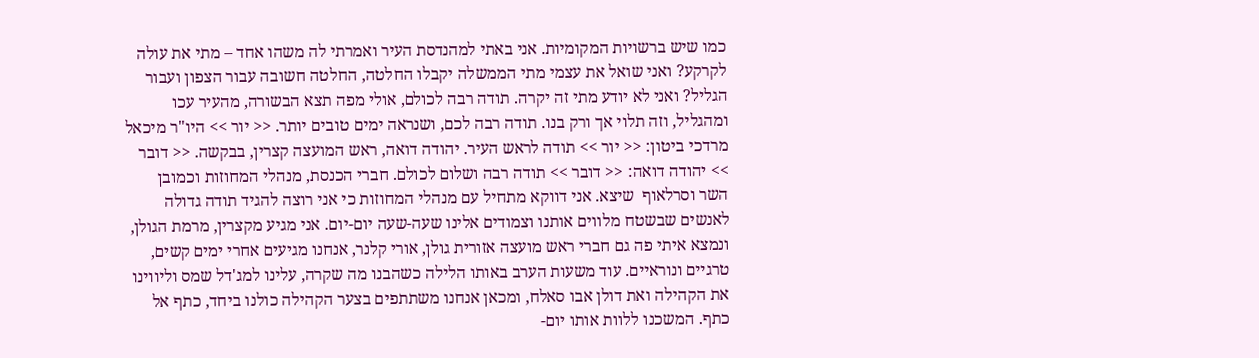כמו שיש ברשויות המקומיות. אני באתי למהנדסת העיר ואמרתי לה משהו אחד – מתי את עולה לקרקע? ואני שואל את עצמי מתי הממשלה יקבלו החלטה, החלטה חשובה עבור הצפון ועבור הגליל? ואני לא יודע מתי זה יקרה. תודה רבה לכולם, אולי מפה תצא הבשורה, מהעיר עכו ומהגליל, וזה תלוי אך ורק בנו. תודה רבה לכם, ושנראה ימים טובים יותר. << יור >> היו"ר מיכאל מרדכי ביטון: << יור >> תודה לראש העיר. יהודה דואה, ראש המועצה קצרין, בבקשה. << דובר >> יהודה דואה: << דובר >> תודה רבה ושלום לכולם. חברי הכנסת, מנהלי המחוזות וכמובן השר וסרלאוף  שיצא. אני דווקא מתחיל עם מנהלי המחוזות כי אני רוצה להגיד תודה גדולה לאנשים שבשטח מלווים אותנו וצמודים אלינו שעה-שעה יום-יום. אני מגיע מקצרין, מרמת הגולן, ונמצא איתי פה גם חברי ראש מועצה אזורית גולן, אורי קלנר, אנחנו מגיעים אחרי ימים קשים, טרגיים ונוראיים. עוד משעות הערב באותו הלילה כשהבנו מה שקרה, עלינו למג'דל שמס וליווינו את הקהילה ואת דולן אבו סאלח, ומכאן אנחנו משתתפים בצער הקהילה כולנו ביחד, כתף אל כתף. המשכנו ללוות אותו יום-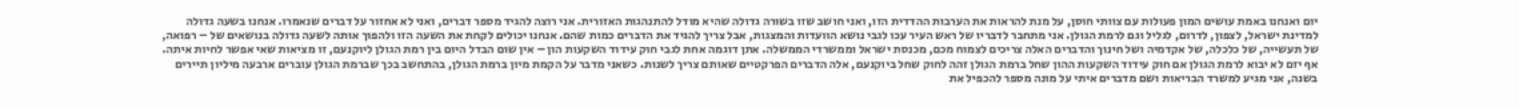יום ואנחנו באמת עושים המון פעולות עם צוותי חוסן, על מנת להראות את הערבות ההדדית הזו, ואני חושב שזו בשורה גדולה שהיא מודל להתנהגות האזורית. אני רוצה להגיד מספר דברים, ואני לא אחזור על דברים שנאמרו. אנחנו בשעה גדולה למדינת ישראל, לצפון, לדרום, לגליל וגם לרמת הגולן. אני מתחבר לדבריו של ראש העיר עכו לגבי נושא הוועדות והמצגות, אבל צריך להגיד את הדברים כמות שהם. אנחנו יכולים לקחת את השעה הזו ולהפוך אותה לשעה גדולה בנושאים של – רפואה, של תעשייה, של כלכלה, של אקדמיה ושל חינוך והדברים האלה צריכים לצמוח מכם, מכנסת ישראל וממשרדי הממשלה. אתן דוגמה אחת לגבי חוק עידוד השקעות הון – אין שום הבדל היום בין רמת הגולן ליוקנעם, זו מציאות שאי אפשר לחיות איתה. אף יזם לא יבוא לרמת הגולן אם חוק עידוד השקעות ההון שחל ברמת הגולן זהה לחוק שחל ביוקנעם, אלה הדברים הפרקטיים שאותם צריך לשנות. כשאני מדבר על הקמת מיון ברמת הגולן, בהתחשב בכך שברמת הגולן עוברים ארבעה מיליון תיירים בשנה, אני מגיע למשרד הבריאות ושם מדברים איתי על מונה מספר להכפיל את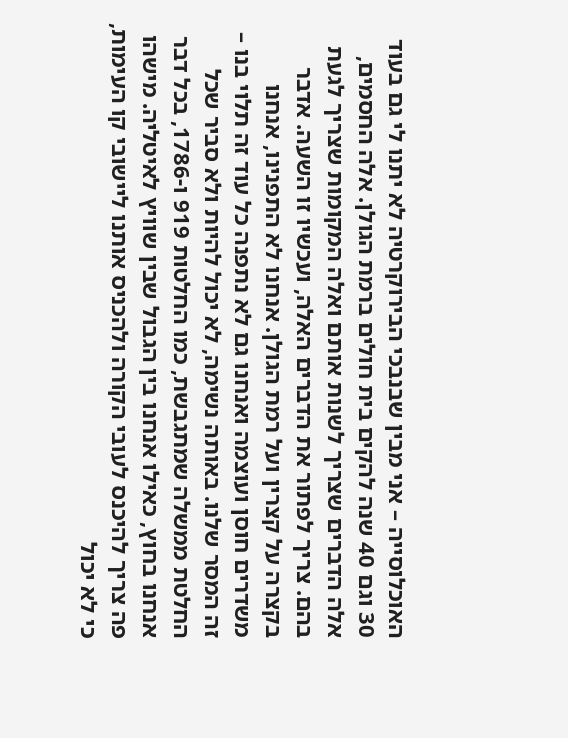האוכלוסייה – אני מבין שבנבכי הבירוקרטיה לא יתנו לי גם בעוד 30 וגם 40 שנה להקים בית חולים ברמת הגולן. אלה החסמים, אלה הדברים שצריך לשנות אותם ואלה המקומות שצריך לגעת בהם. צריך לפתור את הדברים האלה, ועכשיו זו השעה. אדבר בקצרה על קצרין ועל רמת הגולן. אנחנו לא התפנינו, אנחנו משדרים חוסן ועוצמה ואנחנו גם לא נתפנה כל עוד זה תלוי בנו – זה המסר שלנו. באותה נשימה, לא יכול להיות ולא סביר שכל החלטת ממשלה שמתגבשת, כמו החלטות 919 ו-1786, בכל דבר אנחנו בחוץ, כאילו אנחנו בין הגבול שבין שוויץ לאיטליה. מישהו פה צריך להיכנס לעובי הקורה ולהכניס אותנו ליישובי קו העימות, כי לא יכול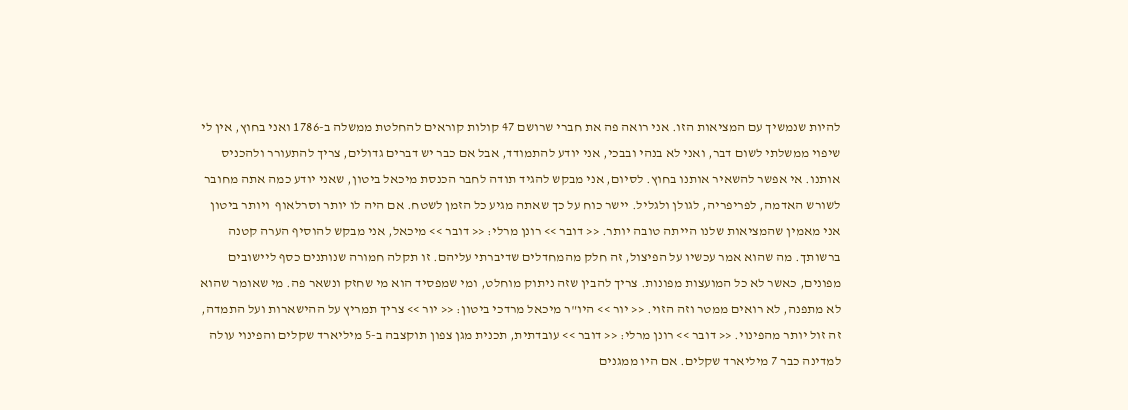להיות שנמשיך עם המציאות הזו. אני רואה פה את חברי שרושם 47 קולות קוראים להחלטת ממשלה ב-1786 ואני בחוץ, אין לי שיפוי ממשלתי לשום דבר, ואני לא בנהי ובבכי, אני יודע להתמודד, אבל אם כבר יש דברים גדולים, צריך להתעורר ולהכניס אותנו. אי אפשר להשאיר אותנו בחוץ. לסיום, אני מבקש להגיד תודה לחבר הכנסת מיכאל ביטון, שאני יודע כמה אתה מחובר לשורש האדמה, לפריפריה, לגולן ולגליל. יישר כוח על כך שאתה מגיע כל הזמן לשטח. אם היה לו יותר וסרלאוף  ויותר ביטון אני מאמין שהמציאות שלנו הייתה טובה יותר. << דובר >> רונן מרלי: << דובר >> מיכאל, אני מבקש להוסיף הערה קטנה ברשותך. מה שהוא אמר עכשיו על הפיצול, זה חלק מהמחדלים שדיברתי עליהם. זו תקלה חמורה שנותנים כסף ליישובים מפונים, כאשר לא כל המועצות מפונות. צריך להבין שזה ניתוק מוחלט, ומי שמפסיד הוא מי שחזק ונשאר פה. מי שאומר שהוא לא מתפנה, לא רואים ממטר וזה הזוי. << יור >> היו"ר מיכאל מרדכי ביטון: << יור >> צריך תמריץ על ההישארות ועל התמדה, זה זול יותר מהפינוי. << דובר >> רונן מרלי: << דובר >> עובדתית, תכנית מגן צפון תוקצבה ב-5 מיליארד שקלים והפינוי עולה למדינה כבר 7 מיליארד שקלים. אם היו ממגנים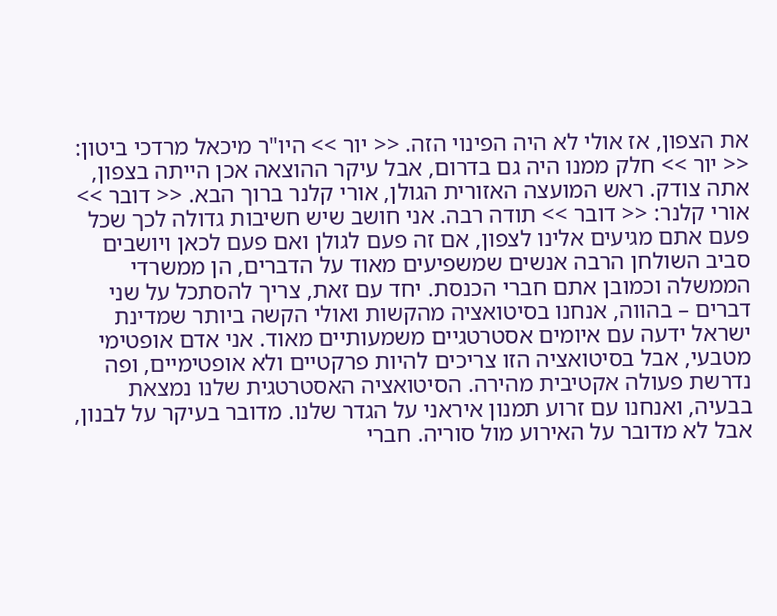את הצפון, אז אולי לא היה הפינוי הזה. << יור >> היו"ר מיכאל מרדכי ביטון: << יור >> חלק ממנו היה גם בדרום, אבל עיקר ההוצאה אכן הייתה בצפון, אתה צודק. ראש המועצה האזורית הגולן, אורי קלנר ברוך הבא. << דובר >> אורי קלנר: << דובר >> תודה רבה. אני חושב שיש חשיבות גדולה לכך שכל פעם אתם מגיעים אלינו לצפון, אם זה פעם לגולן ואם פעם לכאן ויושבים סביב השולחן הרבה אנשים שמשפיעים מאוד על הדברים, הן ממשרדי הממשלה וכמובן אתם חברי הכנסת. יחד עם זאת, צריך להסתכל על שני דברים – בהווה, אנחנו בסיטואציה מהקשות ואולי הקשה ביותר שמדינת ישראל ידעה עם איומים אסטרטגיים משמעותיים מאוד. אני אדם אופטימי מטבעי, אבל בסיטואציה הזו צריכים להיות פרקטיים ולא אופטימיים, ופה נדרשת פעולה אקטיבית מהירה. הסיטואציה האסטרטגית שלנו נמצאת בבעיה, ואנחנו עם זרוע תמנון איראני על הגדר שלנו. מדובר בעיקר על לבנון, אבל לא מדובר על האירוע מול סוריה. חברי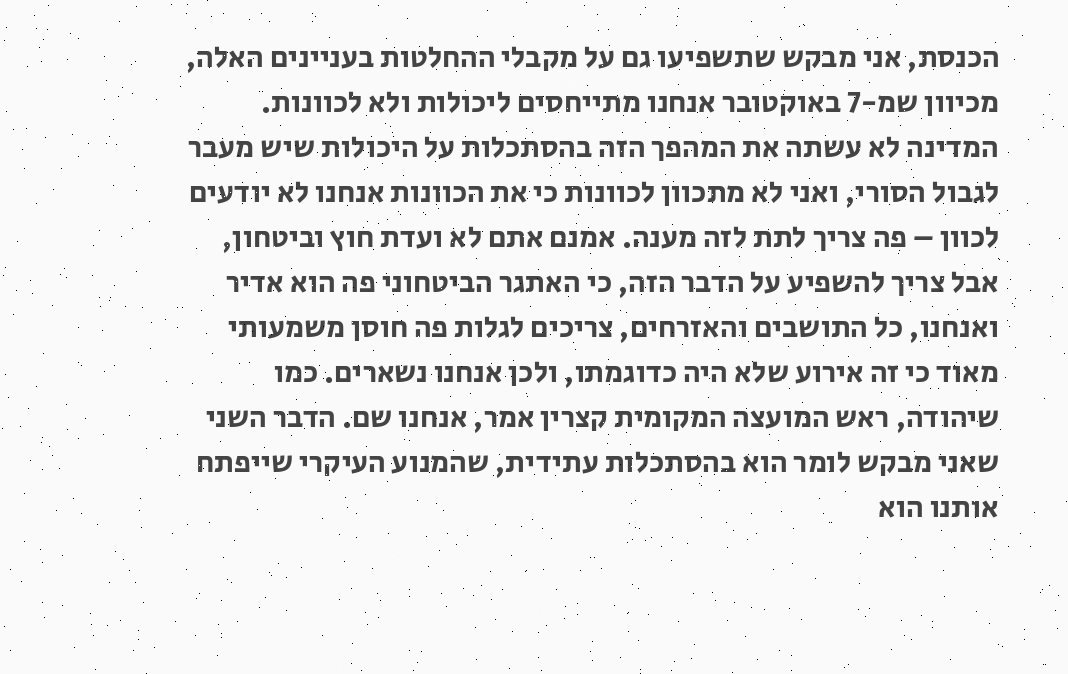הכנסת, אני מבקש שתשפיעו גם על מקבלי ההחלטות בעניינים האלה, מכיוון שמ-7 באוקטובר אנחנו מתייחסים ליכולות ולא לכוונות. המדינה לא עשתה את המהפך הזה בהסתכלות על היכולות שיש מעבר לגבול הסורי, ואני לא מתכוון לכוונות כי את הכוונות אנחנו לא יודעים לכוון – פה צריך לתת לזה מענה. אמנם אתם לא ועדת חוץ וביטחון, אבל צריך להשפיע על הדבר הזה, כי האתגר הביטחוני פה הוא אדיר ואנחנו, כל התושבים והאזרחים, צריכים לגלות פה חוסן משמעותי מאוד כי זה אירוע שלא היה כדוגמתו, ולכן אנחנו נשארים. כמו שיהודה, ראש המועצה המקומית קצרין אמר, אנחנו שם. הדבר השני שאני מבקש לומר הוא בהסתכלות עתידית, שהמנוע העיקרי שייפתח אותנו הוא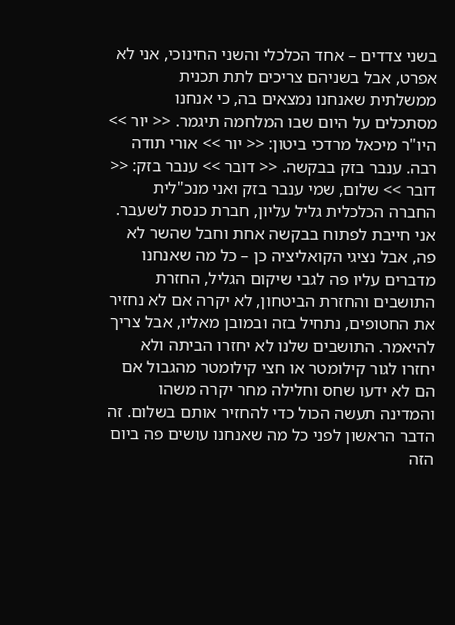בשני צדדים – אחד הכלכלי והשני החינוכי, אני לא אפרט, אבל בשניהם צריכים לתת תכנית ממשלתית שאנחנו נמצאים בה, כי אנחנו מסתכלים על היום שבו המלחמה תיגמר. << יור >> היו"ר מיכאל מרדכי ביטון: << יור >> אורי תודה רבה. ענבר בזק בבקשה. << דובר >> ענבר בזק: << דובר >> שלום, שמי ענבר בזק ואני מנכ"לית החברה הכלכלית גליל עליון, חברת כנסת לשעבר. אני חייבת לפתוח בבקשה אחת וחבל שהשר לא פה, אבל נציגי הקואליציה כן – כל מה שאנחנו מדברים עליו פה לגבי שיקום הגליל, החזרת התושבים והחזרת הביטחון, לא יקרה אם לא נחזיר את החטופים, נתחיל בזה ובמובן מאליו, אבל צריך להיאמר. התושבים שלנו לא יחזרו הביתה ולא יחזרו לגור קילומטר או חצי קילומטר מהגבול אם הם לא ידעו שחס וחלילה מחר יקרה משהו והמדינה תעשה הכול כדי להחזיר אותם בשלום. זה הדבר הראשון לפני כל מה שאנחנו עושים פה ביום הזה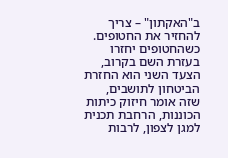ב"האקתון" – צריך להחזיר את החטופים. כשהחטופים יחזרו בעזרת השם בקרוב, הצעד השני הוא החזרת הביטחון לתושבים, שזה אומר חיזוק כיתות הכוננות, הרחבת תכנית למגן לצפון, לרבות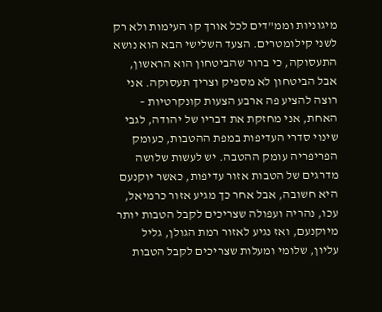מיגוניות וממ"דים לכל אורך קו העימות ולא רק לשני קילומטרים. הצעד השלישי הבא הוא נושא התעסוקה, כי ברור שהביטחון הוא הראשון, אבל הביטחון לא מספיק וצריך תעסוקה. אני רוצה להציע פה ארבע הצעות קונקרטיות – האחת, אני מחזקת את דבריו של יהודה, לגבי שינוי סדרי העדיפות במפת ההטבות, כעומק הפריפריה עומק ההטבה. יש לעשות שלושה מדרגים של הטבות אזור עדיפות, כאשר יוקנעם היא חשובה, אבל אחר כך מגיע אזור כרמיאל, עכו, נהריה ועפולה שצריכים לקבל הטבות יותר מיוקנעם, ואז נגיע לאזור רמת הגולן, גליל עליון, שלומי ומעלות שצריכים לקבל הטבות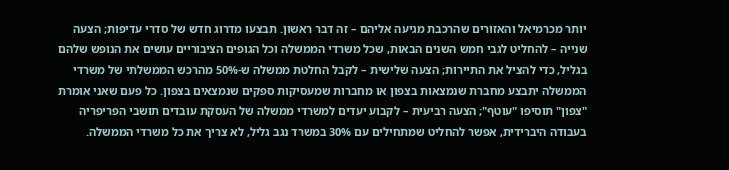יותר מכרמיאל והאזורים שהרכבת מגיעה אליהם – זה דבר ראשון. תבצעו מדרוג חדש של סדרי עדיפות; הצעה שנייה – להחליט לגבי חמש השנים הבאות, שכל משרדי הממשלה וכל הגופים הציבוריים עושים את הנופש שלהם בגליל, כדי להציל את התיירות; הצעה שלישית – לקבל החלטת ממשלה ש-50% מהרכש הממשלתי של משרדי הממשלה יתבצע מחברת שנמצאות בצפון או מחברות שמעסיקות ספקים שנמצאים בצפון. כל פעם שאני אומרת "צפון" תוסיפו "עוטף"; הצעה רביעית – לקבוע יעדים למשרדי ממשלה של העסקת עובדים תושבי הפריפריה בעבודה היברידית, אפשר להחליט שמתחילים עם 30% במשרד נגב גליל, לא צריך את כל משרדי הממשלה.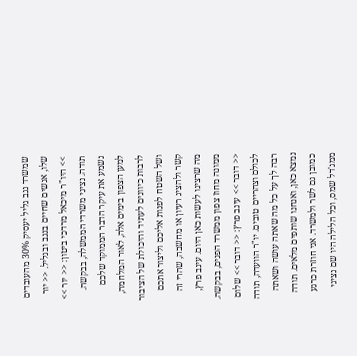שמשרד נגב גליל יעסיק 30% מהעובדים שלו, אנשים שחיים בנגב ובגליל. << יור >> היו"ר מיכאל מרדכי ביטון: << יור >> תודה. נציגי משרדי הממשלה, בבקשה. נשמע את עיקר הדבר הממוקד שלכם למען הצפון בימים אלה, לאור המלחמה, לרבות כיוונים לעתיד והיכולת של הציבור ושל השטח לפנות אליכם וליצור אתכם קשר ולהציג רעיון או מחשבה, שהרי זה מה שרצינו לעשות כאן היום. עינב פרץ, ממונה מחוז צפון ממשרד הפנים, בבקשה. << דובר >> עינב פרץ: << דובר >> שלום לכולם וצהריים טובים. יו"ר הוועדה, תודה רבה לך על כל מה שאתה עושה ושאתה נמצא כאן, ואנחנו שותפים מלאים. תודה כמובן גם לשר ולמשרד. אני חוזרת כרגע ממג'דל שמס, וכל הלילה היו שם נציגי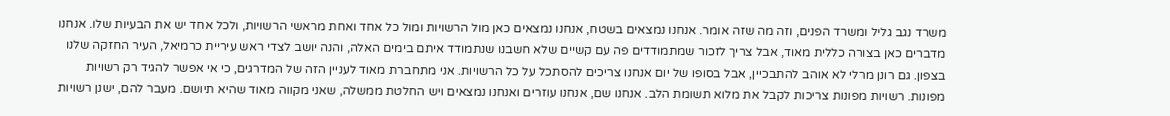משרד נגב גליל ומשרד הפנים, וזה מה שזה אומר. אנחנו נמצאים בשטח, אנחנו נמצאים כאן מול הרשויות ומול כל אחד ואחת מראשי הרשויות, ולכל אחד יש את הבעיות שלו. אנחנו מדברים כאן בצורה כללית מאוד, אבל צריך לזכור שמתמודדים פה עם קשיים שלא חשבנו שנתמודד איתם בימים האלה, והנה יושב לצדי ראש עיריית כרמיאל, העיר החזקה שלנו בצפון. גם רונן מרלי לא אוהב להתבכיין, אבל בסופו של יום אנחנו צריכים להסתכל על כל הרשויות. אני מתחברת מאוד לעניין הזה של המדרגים, כי אי אפשר להגיד רק רשויות מפונות. רשויות מפונות צריכות לקבל את מלוא תשומת הלב. אנחנו שם, אנחנו עוזרים ואנחנו נמצאים ויש החלטת ממשלה, שאני מקווה מאוד שהיא תיושם. מעבר להם, ישנן רשויות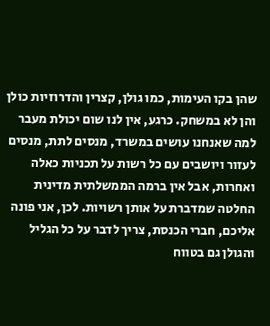שהן בקו העימות, כמו גולן, קצרין והדרוזיות כולן והן לא במשחק. כרגע, אין לנו שום יכולת מעבר למה שאנחנו עושים במשרד, מנסים לתת, מנסים לעזור ויושבים עם כל רשות על תכניות כאלה ואחרות, אבל אין ברמה הממשלתית מדינית החלטה שמדברת על אותן רשויות. לכן, אני פונה אליכם, חברי הכנסת, צריך לדבר על כל הגליל והגולן גם בטווח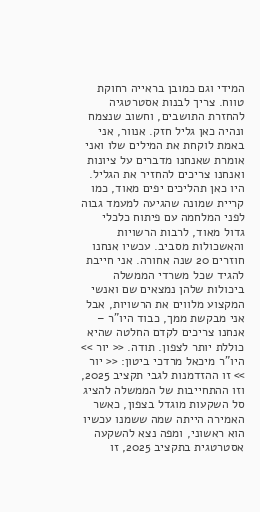המידי וגם כמובן בראייה רחוקת טווח. צריך לבנות אסטרטגיה להחזרת התושבים, וחשוב שנצמח ונהיה כאן גליל חזק. אנוור, אני באמת לוקחת את המילים שלו ואני אומרת שאנחנו מדברים על ציונות ואנחנו צריכים להחזיר את הגליל. היו כאן תהליכים יפים מאוד, כמו קריית שמונה שהגיעה למעמד גבוה לפני המלחמה עם פיתוח כלכלי גדול מאוד, לרבות הרשויות והאשכולות מסביב. עכשיו אנחנו חוזרים 20 שנה אחורה. אני חייבת להגיד שכל משרדי הממשלה ביכולות שלהן נמצאים שם ואנשי המקצוע מלווים את הרשויות, אבל אני מבקשת ממך, כבוד היו"ר – אנחנו צריכים לקדם החלטה שהיא כוללת יותר לצפון. תודה. << יור >> היו"ר מיכאל מרדכי ביטון: << יור >> זו ההזדמנות לגבי תקציב 2025, וזו ההתחייבות של הממשלה להציג סל השקעות מוגדל בצפון, כאשר האמירה הייתה שמה ששמנו עכשיו הוא ראשוני, ומפה נצא להשקעה אסטרטגית בתקציב 2025, זו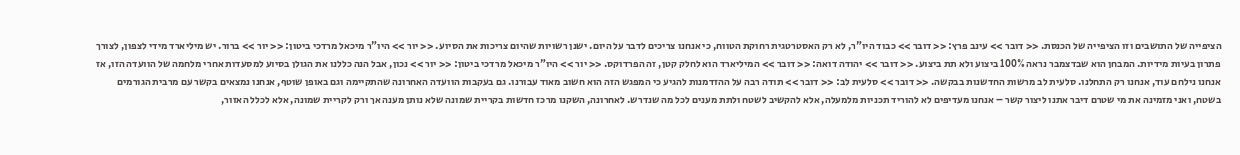הציפייה של התושבים וזו הציפייה של הכנסת. << דובר >> עינב פרץ: << דובר >> כבוד היו"ר, לא רק האסטרטגית רחוקת הטווח, כי אנחנו צריכים לדבר על היום. ישנן רשויות שהיום צריכות את הסיוע. << יור >> היו"ר מיכאל מרדכי ביטון: << יור >> ברור. יש מיליארד מידי לצפון, לצורך פתרון בעיות מידיות. המבחן הוא שבדצמבר נראה 100% ביצוע ולא תת ביצוע. << דובר >> יהודה דואה: << דובר >> המיליארד הוא לחלק קטן, זה הפרדוקס. << יור >> היו"ר מיכאל מרדכי ביטון: << יור >> נכון, אבל הנה כללנו את הגולן בסיוע למסעדות אחרי מלחמה של הוועדה הזו, אז אנחנו נילחם עוד, אנחנו רק התחלנו. סלעית לב מרשות החדשנות בבקשה. << דובר >> סלעית לב: << דובר >> תודה רבה על ההזדמנות להגיע כי המפגש הזה הוא חשוב מאוד עבורנו. גם בעקבות הוועדה האחרונה שהתקיימה וגם באופן שוטף, אנחנו נמצאים בקשר עם מרבית הגורמים בשטח, ואני מזמינה את מי שטרם דיבר אתנו ליצור קשר – אנחנו מעדיפים לא להוריד תכניות מלמעלה, אלא להקשיב לשטח ולתת מענים לכל מה שנדרש. לאחרונה, השקנו מרכז חדשות בקריית שמונה שלא נותן מענה אך ורק לקריית שמונה, אלא לכלל האזור,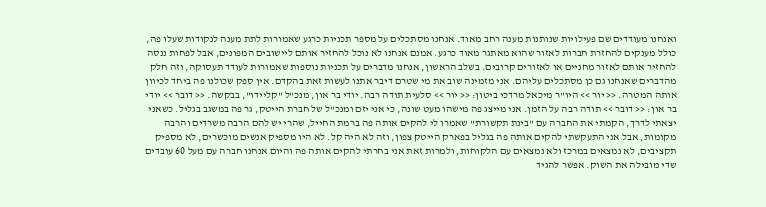ואנחנו מעודדים שם פעילויות שנותנות מענה רחב מאוד. אנחנו מסתכלים על מספר תכניות כרגע שאמורות לתת מענה לנקודות שעלו פה, כולל מענקים להחזרת חברות לאזור שהוא מאתגר מאוד כרגע. אמנם אנחנו לא נוכל להחזיר אותם ליישובים המפונים, אבל לפחות ננסה להחזיר אותם לאזור מחניים או לאזורים קרובים. בשלב הראשון, אנחנו מדברים על תכניות נוספות שאמורות לעודד תעסוקה, וזה חלק מהדברים שאנחנו גם כן מסתכלים עליהם. אני מזמינה שוב את מי שטרם דיבר אתנו לעשות זאת בהקדם. אין ספק שכולנו פה ביחד לכיוון אותה המטרה. << יור >> היו"ר מיכאל מרדכי ביטון: << יור >> סלעית תודה רבה. יודי בר און, מנכ"ל "קליידו", בבקשה. << דובר >> יודי בר און: << דובר >> תודה רבה על הזמן. אני מייצג פה מישהו מעט שונה, כי אני יזם ומנכ"ל של חברת הייטק, גר פה במשגב בגליל. כשאני יצאתי לדרך, הקמתי את החברה עם "בינת תקשורת" שאמרו לי להקים אותה פה ברמת החייל, שהרי יש להם הרבה משרדים והרבה מקומות, אבל אני התעקשתי להקים אותה פה בגליל בפארק הייטק צפון, וזה לא היה קל. לא היו מספיק אנשים מוכשרים, לא מספיק תקציבים, לא נמצאים במרכז ולא נמצאים עם הלקוחות, ולמרות זאת אני בחרתי להקים אותה פה והיום אנחנו חברה עם מעל 60 עובדים שדי מובילה את השוק. אפשר להגיד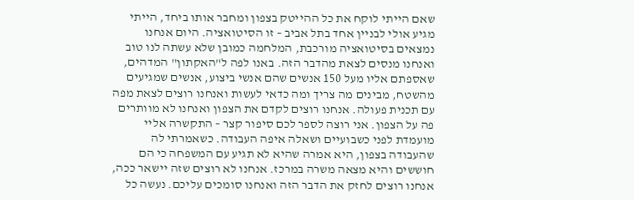שאם הייתי לוקח את כל ההייטק בצפון ומחבר אותו ביחד, הייתי מגיע אולי לבניין אחד בתל אביב – זו הסיטואציה. היום אנחנו נמצאים בסיטואציה מורכבת, המלחמה כמובן שלא עשתה לנו טוב ואנחנו מנסים לצאת מהדבר הזה. באנו לפה ל"האקתון" המדהים, שאספתם אליו מעל 150 אנשים שהם אנשי ביצוע, אנשים שמגיעים מהשטח, מבינים מה צריך ומה כדאי לעשות ואנחנו רוצים לצאת מפה עם תכנית פעולה. אנחנו רוצים לקדם את הצפון ואנחנו לא מוותרים פה על הצפון. אני רוצה לספר לכם סיפור קצר – התקשרה אליי מועמדת לפני כשבועיים ושאלה איפה העבודה. כשאמרתי לה שהעבודה בצפון, היא אמרה שהיא לא תגיע עם המשפחה כי הם חוששים והיא מצאה משרה במרכז. אנחנו לא רוצים שזה יישאר ככה, אנחנו רוצים לחזק את הדבר הזה ואנחנו סומכים עליכם. נעשה כל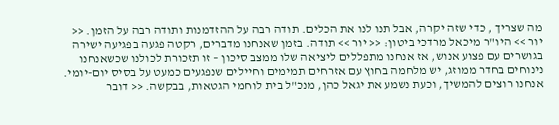מה שצריך , כדי שזה יקרה, אבל תנו לנו את הכלים. תודה רבה על ההזדמנות ותודה רבה על הזמן. << יור >> היו"ר מיכאל מרדכי ביטון: << יור >> תודה. בזמן שאנחנו מדברים, רקטה פגעה בפגיעה ישירה בגושרים עם פצוע אנוש, אז אנחנו מתפללים ליציאה שלו ממצב סיכון – זו תזכורת לכולנו שכשאנחנו נינוחים בחדר ממוזג, יש מלחמה בחוץ עם אזרחים תמימים וחיילים שנפגעים כמעט על בסיס יום-יומי. אנחנו רוצים להמשיך, וכעת נשמע את יגאל כהן, מנכ"ל בית לוחמי הגטאות, בבקשה. << דובר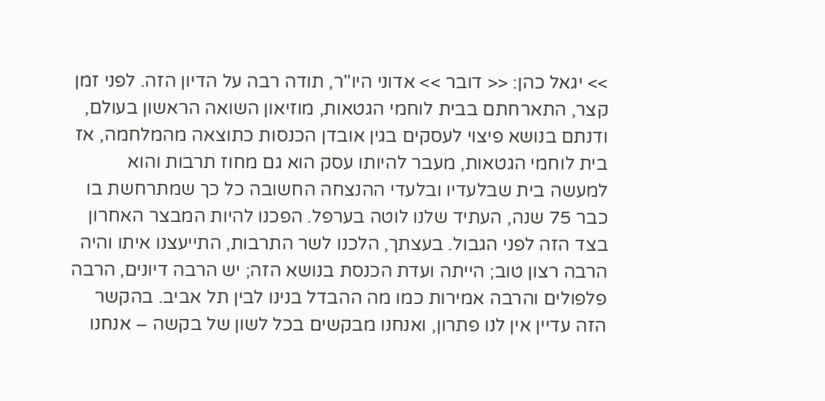>> יגאל כהן: << דובר >> אדוני היו"ר, תודה רבה על הדיון הזה. לפני זמן קצר, התארחתם בבית לוחמי הגטאות, מוזיאון השואה הראשון בעולם, ודנתם בנושא פיצוי לעסקים בגין אובדן הכנסות כתוצאה מהמלחמה, אז בית לוחמי הגטאות, מעבר להיותו עסק הוא גם מחוז תרבות והוא למעשה בית שבלעדיו ובלעדי ההנצחה החשובה כל כך שמתרחשת בו כבר 75 שנה, העתיד שלנו לוטה בערפל. הפכנו להיות המבצר האחרון בצד הזה לפני הגבול. בעצתך, הלכנו לשר התרבות, התייעצנו איתו והיה הרבה רצון טוב; הייתה ועדת הכנסת בנושא הזה; יש הרבה דיונים, הרבה פלפולים והרבה אמירות כמו מה ההבדל בנינו לבין תל אביב. בהקשר הזה עדיין אין לנו פתרון, ואנחנו מבקשים בכל לשון של בקשה – אנחנו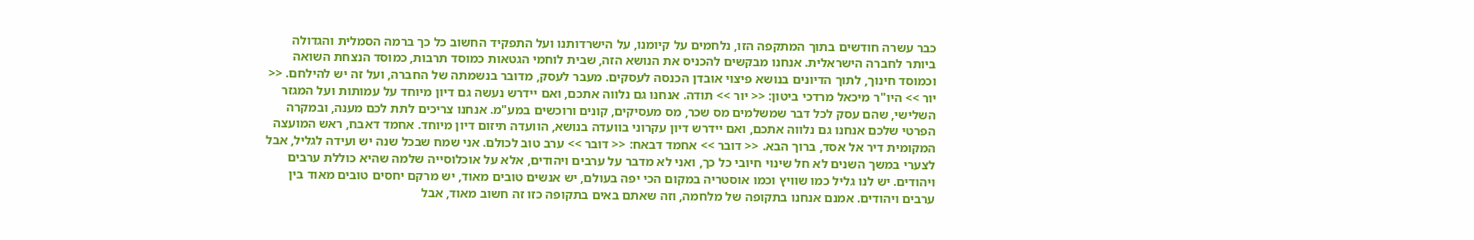כבר עשרה חודשים בתוך המתקפה הזו, נלחמים על קיומנו, על הישרדותנו ועל התפקיד החשוב כל כך ברמה הסמלית והגדולה ביותר לחברה הישראלית. אנחנו מבקשים להכניס את הנושא הזה, שבית לוחמי הגטאות כמוסד תרבות, כמוסד הנצחת השואה וכמוסד חינוך, לתוך הדיונים בנושא פיצוי אובדן הכנסה לעסקים. מעבר לעסק, מדובר בנשמתה של החברה, ועל זה יש להילחם. << יור >> היו"ר מיכאל מרדכי ביטון: << יור >> תודה. אנחנו גם נלווה אתכם, ואם יידרש נעשה גם דיון מיוחד על עמותות ועל המגזר השלישי, שהם עסק לכל דבר שמשלמים מס שכר, מס מעסיקים, קונים ורוכשים במע"מ. אנחנו צריכים לתת לכם מענה, ובמקרה הפרטי שלכם אנחנו גם נלווה אתכם, ואם יידרש דיון עקרוני בוועדה בנושא, הוועדה תיזום דיון מיוחד. אחמד דאבח, ראש המועצה המקומית דיר אל אסד, ברוך הבא. << דובר >> אחמד דבאח: << דובר >> ערב טוב לכולם. אני שמח שבכל שנה יש ועידה לגליל, אבל לצערי במשך השנים לא חל שינוי חיובי כל כך, ואני לא מדבר על ערבים ויהודים, אלא על אוכלוסייה שלמה שהיא כוללת ערבים ויהודים. יש לנו גליל כמו שוויץ וכמו אוסטריה במקום הכי יפה בעולם, יש אנשים טובים מאוד, יש מרקם יחסים טובים מאוד בין ערבים ויהודים. אמנם אנחנו בתקופה של מלחמה, וזה שאתם באים בתקופה כזו זה חשוב מאוד, אבל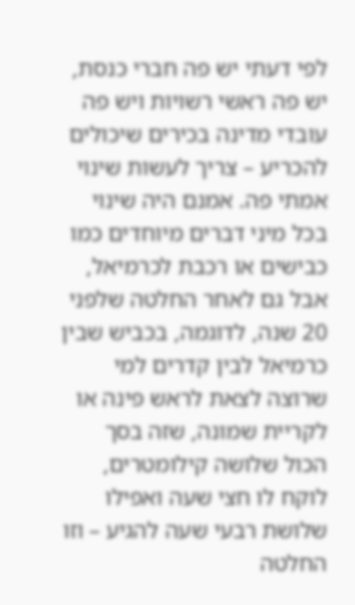לפי דעתי יש פה חברי כנסת, יש פה ראשי רשויות ויש פה עובדי מדינה בכירים שיכולים להכריע – צריך לעשות שינוי אמתי פה. אמנם היה שינוי בכל מיני דברים מיוחדים כמו כבישים או רכבת לכרמיאל, אבל גם לאחר החלטה שלפני 20 שנה, לדוגמה, בכביש שבין כרמיאל לבין קדרים למי שרוצה לצאת לראש פינה או לקריית שמונה, שזה בסך הכול שלושה קילומטרים, לוקח לו חצי שעה ואפילו שלושת רבעי שעה להגיע – וזו החלטה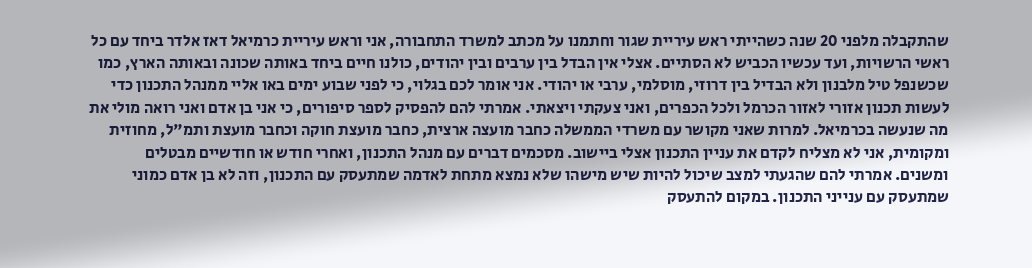שהתקבלה מלפני 20 שנה כשהייתי ראש עיריית שגור וחתמנו על מכתב למשרד התחבורה, אני וראש עיריית כרמיאל דאז אלדר ביחד עם כל ראשי הרשויות, ועד עכשיו הכביש לא הסתיים. אצלי אין הבדל בין ערבים ובין יהודים, כולנו חיים ביחד באותה שכונה ובאותה הארץ, כמו שכשנפל טיל מלבנון ולא הבדיל בין דרוזי, מוסלמי, ערבי או יהודי. אני אומר לכם בגלוי, כי לפני שבוע ימים באו אליי ממנהל התכנון כדי לעשות תכנון אזורי לאזור הכרמל ולכל הכפרים, ואני צעקתי ויצאתי. אמרתי להם להפסיק לספר סיפורים, כי אני בן אדם ואני רואה מולי את מה שנעשה בכרמיאל. למרות שאני מקושר עם משרדי הממשלה כחבר מועצה ארצית, כחבר מועצת חוקה וכחבר מועצת ותמ"ל, מחוזית ומקומית, אני לא מצליח לקדם את עניין התכנון אצלי ביישוב. מסכמים דברים עם מנהל התכנון, ואחרי חודש או חודשיים מבטלים ומשנים. אמרתי להם שהגעתי למצב שיכול להיות שיש מישהו שלא נמצא מתחת לאדמה שמתעסק עם התכנון, וזה לא בן אדם כמוני שמתעסק עם ענייני התכנון. במקום להתעסק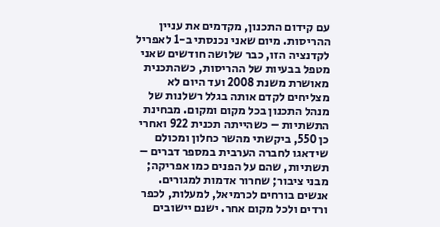עם קידום התכנון, מקדמים את עניין ההריסות. מיום שאני נכנסתי ב-1 לאפריל לקדנציה הזו, כבר שלושה חודשים שאני מטפל בבעיות של ההריסות, כשהתכנית מאושרת משנת 2008 ועד היום לא מצליחים לקדם אותה בגלל רשלנות של מנהל התכנון בכל מקום ומקום. מבחינת התשתיות – כשהייתה תכנית 922 ואחרי כן 550, ביקשתי מהשר כחלון ומכולם שידאגו לחברה הערבית במספר דברים – תשתיות, שהם על הפנים כמו אפריקה; מבני ציבור; שחרור אדמות למגורים. אנשים בורחים לכרמיאל, למעלות, לכפר ורדים ולכל מקום אחר. ישנם יישובים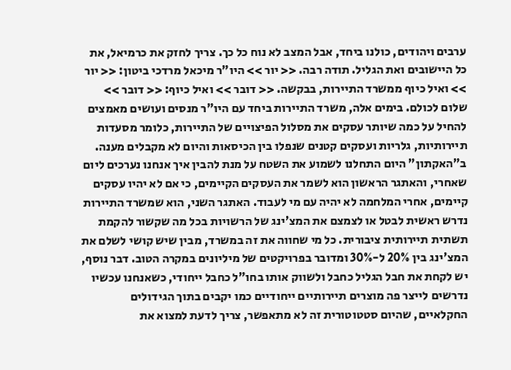ערבים ויהודים, כולנו ביחד, אבל המצב לא נוח כל כך. צריך לחזק את כרמיאל, את כל היישובים ואת הגליל. תודה רבה. << יור >> היו"ר מיכאל מרדכי ביטון: << יור >> ואיל כיוף ממשרד התיירות, בבקשה. << דובר >> ואיל כיוף: << דובר >> שלום לכולם. בימים אלה, משרד התיירות ביחד עם היו"ר מנסים ועושים מאמצים להחיל על כמה שיותר עסקים את מסלול הפיצויים של התיירות, כלומר מסעדות תיירותיות, גלריות ועסקים קטנים שנפלו בין הכיסאות והיום לא מקבלים מענה. ב"האקתון" היום התחלנו לשמוע את השטח על מנת להבין איך אנחנו נערכים ליום שאחרי, והאתגר הראשון הוא לשמר את העסקים הקיימים, כי אם לא יהיו עסקים קיימים, אחרי המלחמה לא יהיה עם מי לעבוד. האתגר השני, הוא שמשרד התיירות נדרש ראשית לבטל או לצמצם את המצ'ינג של הרשויות בכל מה שקשור להקמת תשתית תיירותית ציבורית. כל מי שחווה את זה במשרד, מבין שיש קושי לשלם את המצ'ינג בין 20% ל-30% ומדובר בפרויקטים של מיליונים במקרה הטוב. דבר נוסף, יש לקחת את חבל הגליל כחבל ולשווק אותו בחו"ל כחבל ייחודי, כשאנחנו עכשיו נדרשים לייצר פה מוצרים תיירותיים ייחודיים כמו יקבים בתוך הגידולים החקלאיים, שהיום סטטוטורית זה לא מתאפשר, צריך לדעת למצוא את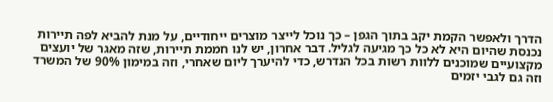הדרך ולאפשר הקמת יקב בתוך הגפן – כך נוכל לייצר מוצרים ייחודיים, על מנת להביא לפה תיירות נכנסת שהיום היא לא כל כך מגיעה לגליל. דבר אחרון, יש לנו חממת תיירות, שזה מאגר של יועצים מקצועיים שמוכנים ללוות רשות בכל הנדרש, כדי להיערך ליום שאחרי, וזה במימון 90% של המשרד וזה גם לגבי יזמים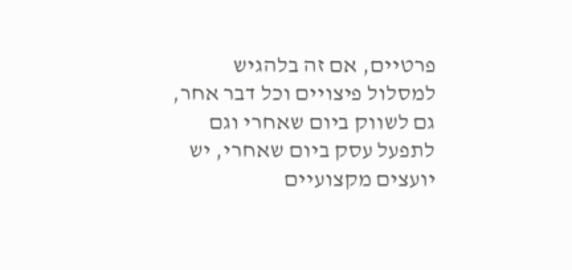פרטיים, אם זה בלהגיש למסלול פיצויים וכל דבר אחר, גם לשווק ביום שאחרי וגם לתפעל עסק ביום שאחרי, יש יועצים מקצועיים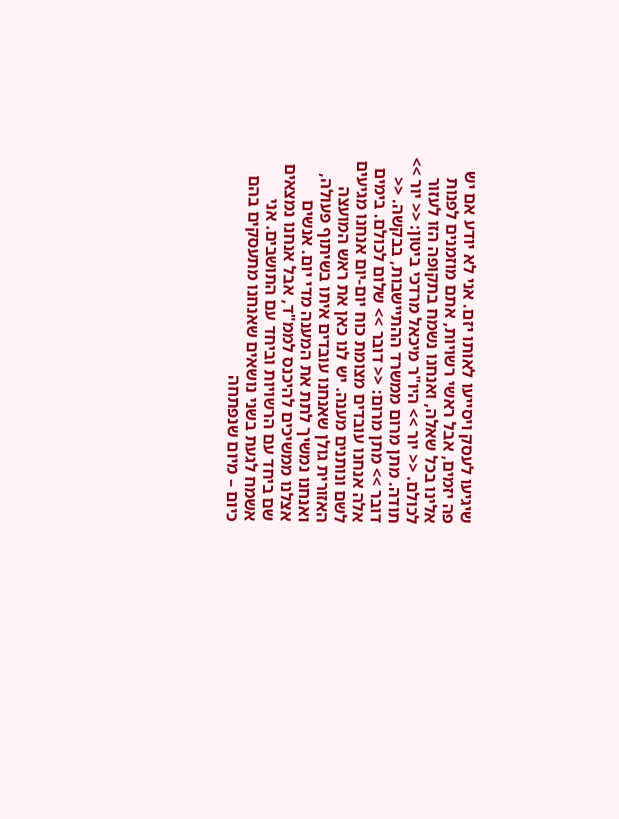שיגיעו לעסק ויסייעו לאותו יזם. אני לא יודע אם יש פה יזמים, אבל ראשי רשויות, אתם מוזמנים לפנות אלינו בכל שאלה, ואנחנו נשמח בתקופה הזו לעזור לכולם. << יור >> היו"ר מיכאל מרדכי ביטון: << יור >> תודה. מתן מרום ממשרד ההתיישבות, בבקשה. << דובר >> מתן מרום: << דובר >> שלום לכולם. בימים אלה אנחנו עובדים מצומת כוח יום-יום אנחנו מגיעים לשם ונותנים מענה. יש לנו כאן את ראש המועצה האזורית גולן שאנחנו עובדים איתו בשיתוף פעולה, ואנחנו נמשיך לתת את המענה מדי יום. אנשים אצלנו ממשיכים להיכנס לממ"ד, אבל אנחנו נמצאים שם ביחד עם הרשויות וביחד עם התושבים. אני אשמח לגעת בשני נושאים שאנחנו מתעסקים בהם כיום – מיום שנפתחה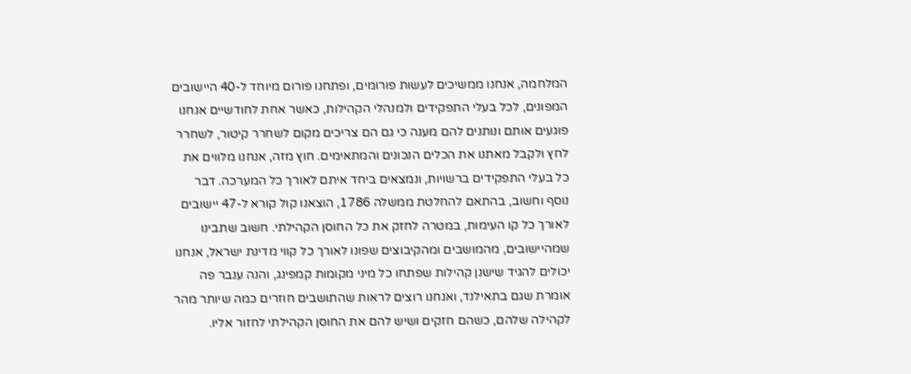המלחמה, אנחנו ממשיכים לעשות פורומים, ופתחנו פורום מיוחד ל-40 היישובים המפונים, לכל בעלי התפקידים ולמנהלי הקהילות, כאשר אחת לחודשיים אנחנו פוגעים אותם ונותנים להם מענה כי גם הם צריכים מקום לשחרר קיטור, לשחרר לחץ ולקבל מאתנו את הכלים הנכונים והמתאימים. חוץ מזה, אנחנו מלווים את כל בעלי התפקידים ברשויות, ונמצאים ביחד איתם לאורך כל המערכה. דבר נוסף וחשוב, בהתאם להחלטת ממשלה 1786, הוצאנו קול קורא ל-47 יישובים לאורך כל קו העימות, במטרה לחזק את כל החוסן הקהילתי. חשוב שתבינו שמהיישובים, מהמושבים ומהקיבוצים שפונו לאורך כל קווי מדינת ישראל, אנחנו יכולים להגיד שישנן קהילות שפתחו כל מיני מקומות קמפינג, והנה ענבר פה אומרת שגם בתאילנד, ואנחנו רוצים לראות שהתושבים חוזרים כמה שיותר מהר לקהילה שלהם, כשהם חזקים ושיש להם את החוסן הקהילתי לחזור אליו.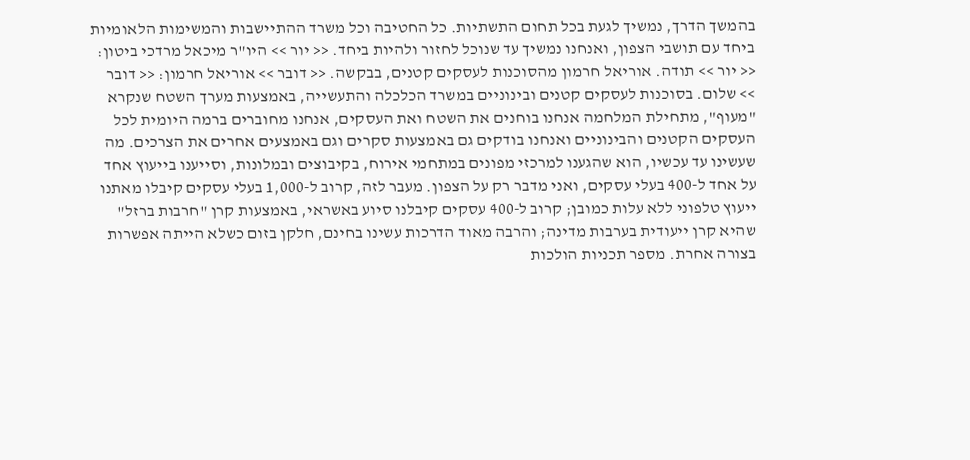בהמשך הדרך, נמשיך לגעת בכל תחום התשתיות. כל החטיבה וכל משרד ההתיישבות והמשימות הלאומיות ביחד עם תושבי הצפון, ואנחנו נמשיך עד שנוכל לחזור ולהיות ביחד. << יור >> היו"ר מיכאל מרדכי ביטון: << יור >> תודה. אוריאל חרמון מהסוכנות לעסקים קטנים, בבקשה. << דובר >> אוריאל חרמון: << דובר >> שלום. בסוכנות לעסקים קטנים ובינוניים במשרד הכלכלה והתעשייה, באמצעות מערך השטח שנקרא "מעוף", מתחילת המלחמה אנחנו בוחנים את השטח ואת העסקים, אנחנו מחוברים ברמה היומית לכל העסקים הקטנים והבינוניים ואנחנו בודקים גם באמצעות סקרים וגם באמצעים אחרים את הצרכים. מה שעשינו עד עכשיו, הוא שהגענו למרכזי מפונים במתחמי אירוח, בקיבוצים ובמלונות, וסייענו בייעוץ אחד על אחד ל-400 בעלי עסקים, ואני מדבר רק על הצפון. מעבר לזה, קרוב ל-1,000 בעלי עסקים קיבלו מאתנו ייעוץ טלפוני ללא עלות כמובן; קרוב ל-400 עסקים קיבלנו סיוע באשראי, באמצעות קרן "חרבות ברזל" שהיא קרן ייעודית בערבות מדינה; והרבה מאוד הדרכות עשינו בחינם, חלקן בזום כשלא הייתה אפשרות בצורה אחרת. מספר תכניות הולכות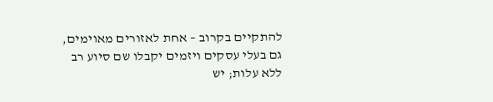להתקיים בקרוב – אחת לאזורים מאוימים, גם בעלי עסקים ויזמים יקבלו שם סיוע רב ללא עלות; יש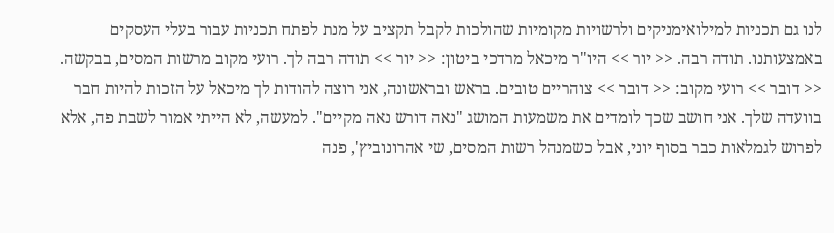לנו גם תכניות למילואימניקים ולרשויות מקומיות שהולכות לקבל תקציב על מנת לפתח תכניות עבור בעלי העסקים באמצעותנו. תודה רבה. << יור >> היו"ר מיכאל מרדכי ביטון: << יור >> תודה רבה לך. רועי מקוב מרשות המסים, בבקשה. << דובר >> רועי מקוב: << דובר >> צוהריים טובים. בראש ובראשונה, אני רוצה להודות לך מיכאל על הזכות להיות חבר בוועדה שלך. אני חושב שכך לומדים את משמעות המושג "נאה דורש נאה מקיים". למעשה, לא הייתי אמור לשבת פה, אלא לפרוש לגמלאות כבר בסוף יוני, אבל כשמנהל רשות המסים, שי אהרונוביץ', פנה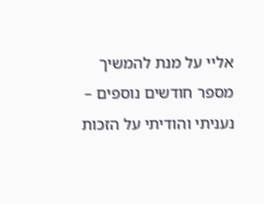אליי על מנת להמשיך מספר חודשים נוספים – נעניתי והודיתי על הזכות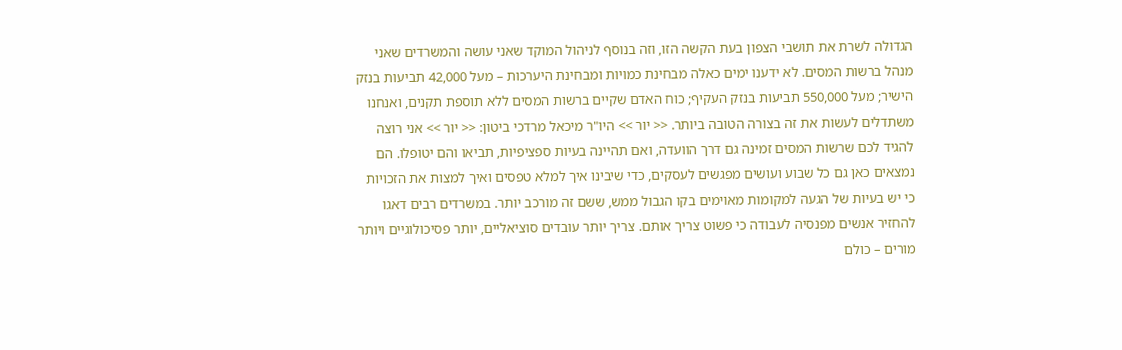הגדולה לשרת את תושבי הצפון בעת הקשה הזו, וזה בנוסף לניהול המוקד שאני עושה והמשרדים שאני מנהל ברשות המסים. לא ידענו ימים כאלה מבחינת כמויות ומבחינת היערכות – מעל 42,000 תביעות בנזק הישיר; מעל 550,000 תביעות בנזק העקיף; כוח האדם שקיים ברשות המסים ללא תוספת תקנים, ואנחנו משתדלים לעשות את זה בצורה הטובה ביותר. << יור >> היו"ר מיכאל מרדכי ביטון: << יור >> אני רוצה להגיד לכם שרשות המסים זמינה גם דרך הוועדה, ואם תהיינה בעיות ספציפיות, תביאו והם יטופלו. הם נמצאים כאן גם כל שבוע ועושים מפגשים לעסקים, כדי שיבינו איך למלא טפסים ואיך למצות את הזכויות כי יש בעיות של הגעה למקומות מאוימים בקו הגבול ממש, ששם זה מורכב יותר. במשרדים רבים דאגו להחזיר אנשים מפנסיה לעבודה כי פשוט צריך אותם. צריך יותר עובדים סוציאליים, יותר פסיכולוגיים ויותר מורים – כולם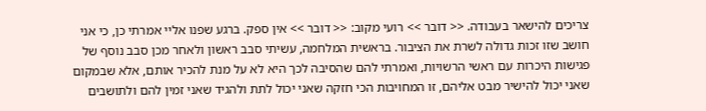צריכים להישאר בעבודה. << דובר >> רועי מקוב: << דובר >> אין ספק. ברגע שפנו אליי אמרתי כן, כי אני חושב שזו זכות גדולה לשרת את הציבור. בראשית המלחמה, עשיתי סבב ראשון ולאחר מכן סבב נוסף של פגישות היכרות עם ראשי הרשויות, ואמרתי להם שהסיבה לכך היא לא על מנת להכיר אותם, אלא שבמקום שאני יכול להישיר מבט אליהם, זו המחויבות הכי חזקה שאני יכול לתת ולהגיד שאני זמין להם ולתושבים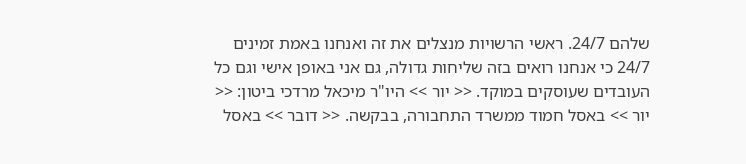שלהם 24/7. ראשי הרשויות מנצלים את זה ואנחנו באמת זמינים 24/7 כי אנחנו רואים בזה שליחות גדולה, גם אני באופן אישי וגם כל העובדים שעוסקים במוקד. << יור >> היו"ר מיכאל מרדכי ביטון: << יור >> באסל חמוד ממשרד התחבורה, בבקשה. << דובר >> באסל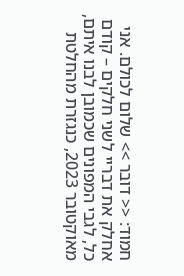חמוד: << דובר >> שלום לכולם. אני אחלק את דבריי לשני חלקים – קודם כל, לגבי המפונים שכמובן לבנו איתם, מאוקטובר 2023, כנגזרת מהחלטת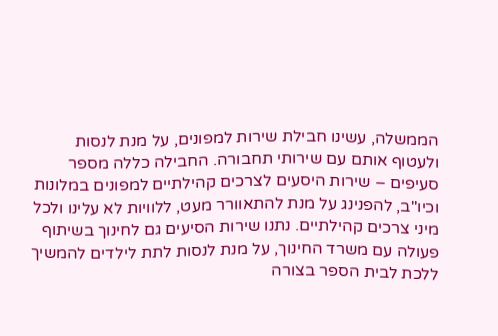הממשלה, עשינו חבילת שירות למפונים, על מנת לנסות ולעטוף אותם עם שירותי תחבורה. החבילה כללה מספר סעיפים – שירות היסעים לצרכים קהילתיים למפונים במלונות וכיו"ב, להפנינג על מנת להתאוורר מעט, ללוויות לא עלינו ולכל מיני צרכים קהילתיים. נתנו שירות הסיעים גם לחינוך בשיתוף פעולה עם משרד החינוך, על מנת לנסות לתת לילדים להמשיך ללכת לבית הספר בצורה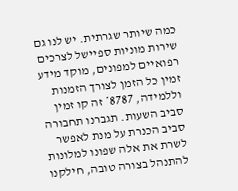כמה שיותר שגרתית. יש לנו גם שירות מוניות ספיישל לצרכים רפואיים למפונים, מוקד מידע זמין כל הזמן לצורך הזמנות וללמידה, 8787* זה קו זמין סביב השעות. תגברנו תחבורה סביב הכנרת על מנת לאפשר לשרת את אלה שפונו למלונות להתנהל בצורה טובה, חילקנו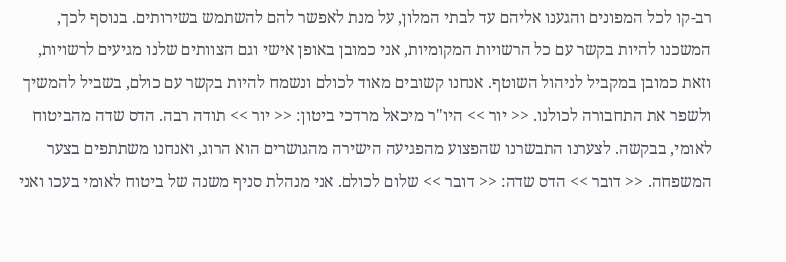רב-קו לכל המפונים והגענו אליהם עד לבתי המלון, על מנת לאפשר להם להשתמש בשירותים. בנוסף לכך, המשכנו להיות בקשר עם כל הרשויות המקומיות, אני כמובן באופן אישי וגם הצוותים שלנו מגיעים לרשויות, וזאת כמובן במקביל לניהול השוטף. אנחנו קשובים מאוד לכולם ונשמח להיות בקשר עם כולם, בשביל להמשיך ולשפר את התחבורה לכולנו. << יור >> היו"ר מיכאל מרדכי ביטון: << יור >> תודה רבה. הדס שדה מהביטוח לאומי, בבקשה. לצערנו התבשרנו שהפצוע מהפגיעה הישירה מהגושרים הוא הרוג, ואנחנו משתתפים בצער המשפחה. << דובר >> הדס שדה: << דובר >> שלום לכולם. אני מנהלת סניף משנה של ביטוח לאומי בעכו ואני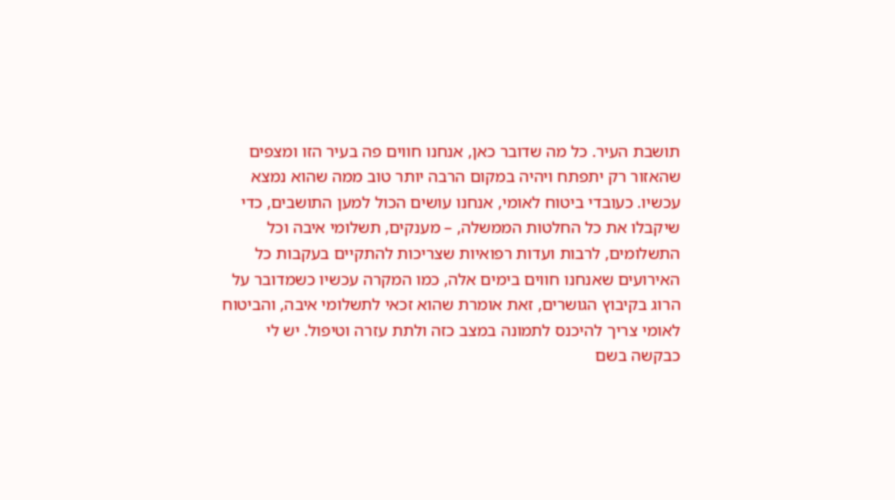תושבת העיר. כל מה שדובר כאן, אנחנו חווים פה בעיר הזו ומצפים שהאזור רק יתפתח ויהיה במקום הרבה יותר טוב ממה שהוא נמצא עכשיו. כעובדי ביטוח לאומי, אנחנו עושים הכול למען התושבים, כדי שיקבלו את כל החלטות הממשלה, – מענקים, תשלומי איבה וכל התשלומים, לרבות ועדות רפואיות שצריכות להתקיים בעקבות כל האירועים שאנחנו חווים בימים אלה, כמו המקרה עכשיו כשמדובר על הרוג בקיבוץ הגושרים, זאת אומרת שהוא זכאי לתשלומי איבה, והביטוח לאומי צריך להיכנס לתמונה במצב כזה ולתת עזרה וטיפול. יש לי כבקשה בשם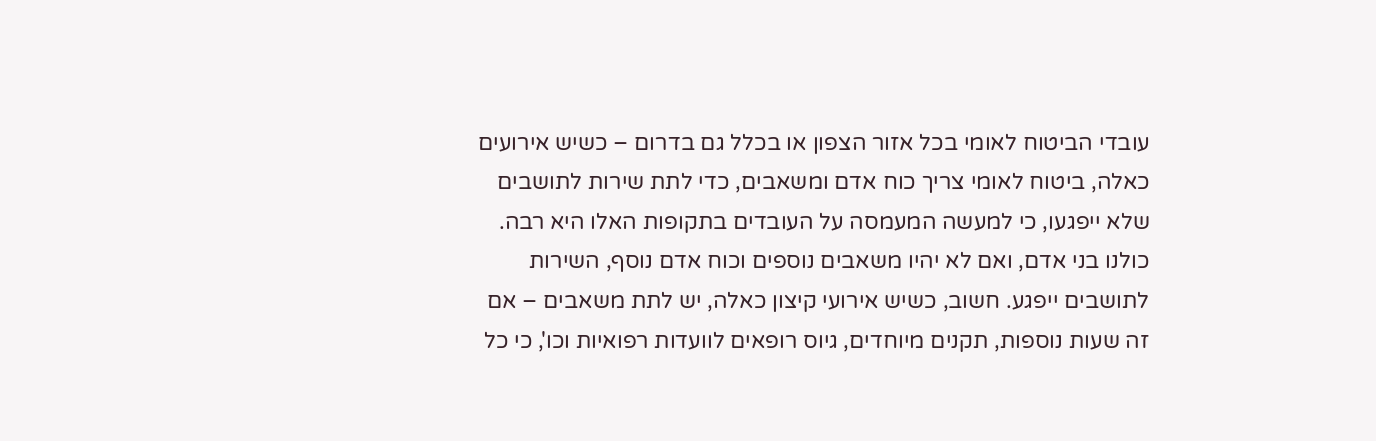עובדי הביטוח לאומי בכל אזור הצפון או בכלל גם בדרום – כשיש אירועים כאלה, ביטוח לאומי צריך כוח אדם ומשאבים, כדי לתת שירות לתושבים שלא ייפגעו, כי למעשה המעמסה על העובדים בתקופות האלו היא רבה. כולנו בני אדם, ואם לא יהיו משאבים נוספים וכוח אדם נוסף, השירות לתושבים ייפגע. חשוב, כשיש אירועי קיצון כאלה, יש לתת משאבים – אם זה שעות נוספות, תקנים מיוחדים, גיוס רופאים לוועדות רפואיות וכו', כי כל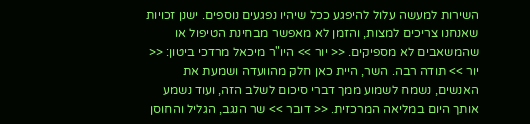השירות למעשה עלול להיפגע ככל שיהיו נפגעים נוספים. ישנן זכויות שאנחנו צריכים למצות, והזמן לא מאפשר מבחינת הטיפול או שהמשאבים לא מספיקים. << יור >> היו"ר מיכאל מרדכי ביטון: << יור >> תודה רבה. השר, היית כאן חלק מהוועדה ושמעת את האנשים, נשמח לשמוע ממך דברי סיכום לשלב הזה, ועוד נשמע אותך היום במליאה המרכזית. << דובר >> שר הנגב, הגליל והחוסן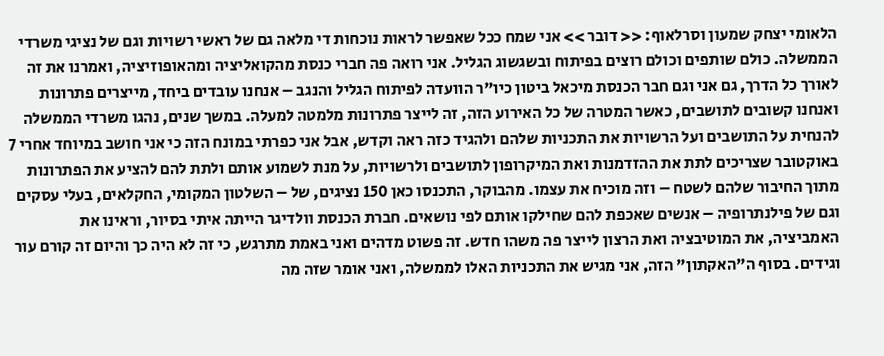הלאומי יצחק שמעון וסרלאוף: << דובר >> אני שמח ככל שאפשר לראות נוכחות די מלאה גם של ראשי רשויות וגם של נציגי משרדי הממשלה. כולם שותפים וכולם רוצים בפיתוח ובשגשוג הגליל. אני רואה פה חברי כנסת מהקואליציה ומהאופוזיציה, ואמרנו את זה לאורך כל הדרך, גם אני וגם חבר הכנסת מיכאל ביטון כיו"ר הוועדה לפיתוח הגליל והנגב – אנחנו עובדים ביחד, מייצרים פתרונות ואנחנו קשובים לתושבים, כאשר המטרה של כל האירוע הזה, זה לייצר פתרונות מלמטה למעלה. במשך שנים, נהגו משרדי הממשלה להנחית על התושבים ועל הרשויות את התכניות שלהם ולהגיד כזה ראה וקדש, אבל אני כפרתי במונח הזה כי אני חושב במיוחד אחרי 7 באוקטובר שצריכים לתת את ההזדמנות ואת המיקרופון לתושבים ולרשויות, על מנת לשמוע אותם ולתת להם להציע את הפתרונות מתוך החיבור שלהם לשטח – וזה מוכיח את עצמו. מהבוקר, התכנסו כאן 150 נציגים, של – השלטון המקומי, החקלאים, בעלי עסקים וגם של פילנתרופיה – אנשים שאכפת להם שחילקו אותם לפי נושאים. חברת הכנסת וולדיגר הייתה איתי בסיור, וראינו את האמביציה, את המוטיבציה ואת הרצון לייצר פה משהו חדש. זה פשוט מדהים ואני באמת מתרגש, כי זה לא היה כך והיום זה קורם עור וגידים. בסוף ה"האקתון" הזה, אני מגיש את התכניות האלו לממשלה, ואני אומר שזה מה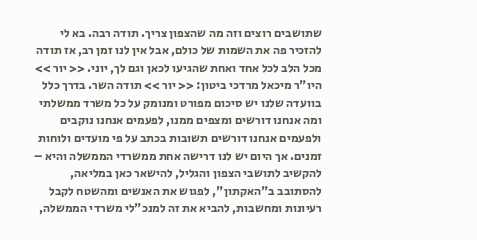שתושבים רוצים וזה מה שהצפון צריך. תודה רבה. בא לי להזכיר פה את השמות של כולם, אבל אין לנו זמן רב, אז תודה מכל הלב לכל אחד ואחת שהגיעו לכאן וגם לך, יוני. << יור >> היו"ר מיכאל מרדכי ביטון: << יור >> תודה השר. בדרך כלל בוועדה שלנו יש סיכום מפורט ומנומק על כל משרד ממשלתי ומה אנחנו דורשים ומצפים ממנו, לפעמים אנחנו נוקבים ולפעמים אנחנו דורשים תשובות בכתב על פי מועדים ולוחות זמנים. אך היום יש לנו דרישה אחת ממשרדי הממשלה והיא – להקשיב לתושבי הצפון והגליל, להישאר כאן במליאה, להסתובב ב"האקתון", לפגוש את האנשים ומהשטח לקבל רעיונות ומחשבות, להביא את זה למנכ"לי משרדי הממשלה,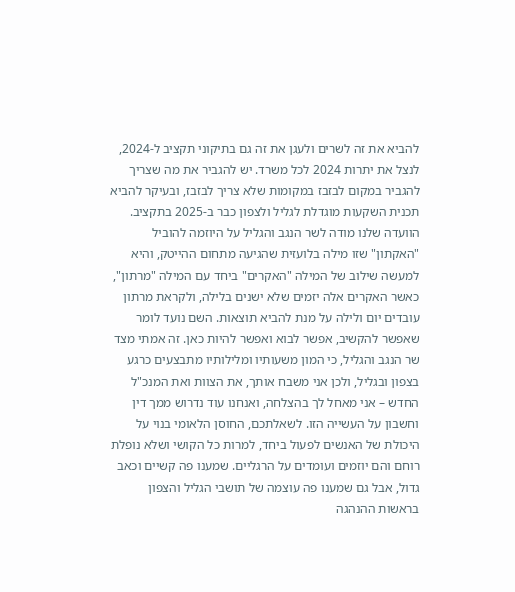להביא את זה לשרים ולעגן את זה גם בתיקוני תקציב ל-2024, לנצל את יתרות 2024 לכל משרד. יש להגביר את מה שצריך להגביר במקום לבזבז במקומות שלא צריך לבזבז, ובעיקר להביא תכנית השקעות מוגדלת לגליל ולצפון כבר ב-2025 בתקציב. הוועדה שלנו מודה לשר הנגב והגליל על היוזמה להוביל "האקתון" שזו מילה בלועזית שהגיעה מתחום ההייטק, והיא למעשה שילוב של המילה "האקרים" ביחד עם המילה "מרתון", כאשר האקרים אלה יזמים שלא ישנים בלילה, ולקראת מרתון עובדים יום ולילה על מנת להביא תוצאות. השם נועד לומר שאפשר להקשיב, אפשר לבוא ואפשר להיות כאן. זה אמתי מצד שר הנגב והגליל, כי המון משעותיו ומלילותיו מתבצעים כרגע בצפון ובגליל, ולכן אני משבח אותך, את הצוות ואת המנכ"ל החדש – אני מאחל לך בהצלחה, ואנחנו עוד נדרוש ממך דין וחשבון על העשייה הזו. לשאלתכם, החוסן הלאומי בנוי על היכולת של האנשים לפעול ביחד, למרות כל הקושי ושלא נופלת רוחם והם יוזמים ועומדים על הרגליים. שמענו פה קשיים וכאב גדול, אבל גם שמענו פה עוצמה של תושבי הגליל והצפון בראשות ההנהגה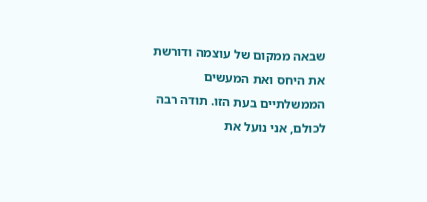שבאה ממקום של עוצמה ודורשת את היחס ואת המעשים הממשלתיים בעת הזו. תודה רבה לכולם, אני נועל את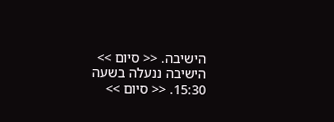הישיבה. << סיום >> הישיבה ננעלה בשעה 15:30. << סיום >>